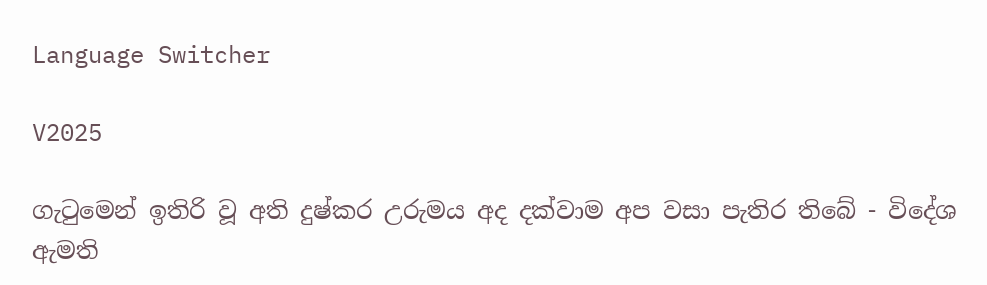Language Switcher

V2025

ගැටුමෙන් ඉතිරි වූ අති දුෂ්කර උරුමය අද දක්වාම අප වසා පැතිර තිබේ - විදේශ ඇමති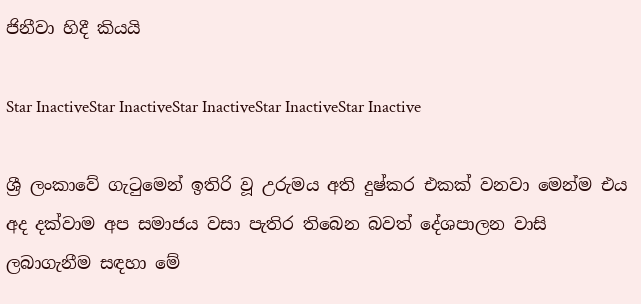ජිනීවා හිදී කියයි

Star InactiveStar InactiveStar InactiveStar InactiveStar Inactive

ශ්‍රී ලංකාවේ ගැටුමෙන් ඉතිරි වූ උරුමය අති දුෂ්කර එකක් වනවා මෙන්ම එය අද දක්වාම අප සමාජය වසා පැතිර තිබෙන බවත් දේශපාලන වාසි ලබාගැනීම සඳහා මේ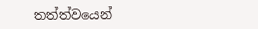තත්ත්වයෙන්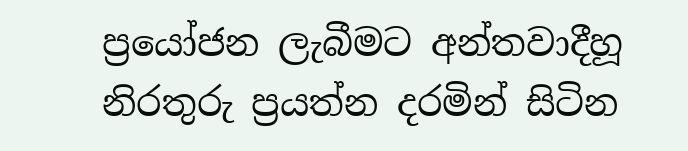ප්‍රයෝජන ලැබීමට අන්තවාදීහූ නිරතුරු ප්‍රයත්න දරමින් සිටින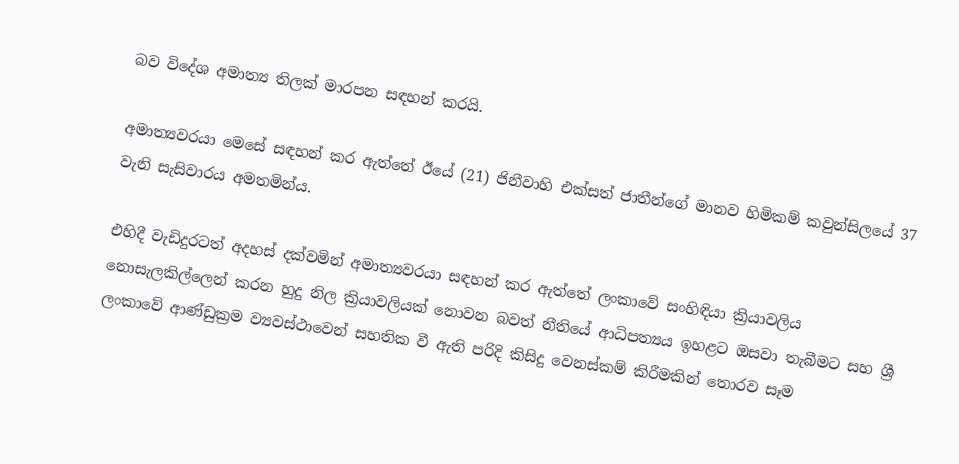බව විදේශ අමාත්‍ය තිලක් මාරපන සඳහන් කරයි.

අමාත්‍යවරයා මෙසේ සඳහන් කර ඇත්තේ ඊයේ (21) ජිනීවාහි එක්සත් ජාතීන්ගේ මානව හිමිකම් කවුන්සිලයේ 37 වැනි සැසිවාරය අමතමින්ය.

එහිදී වැඩිදුරටත් අදහස් දක්වමින් අමාත්‍යවරයා සඳහන් කර ඇත්තේ ලංකාවේ සංහිඳියා ක්‍රියාවලිය නොසැලකිල්ලෙන් කරන හුදු නිල ක්‍රියාවලියක් නොවන බවත් නීතියේ ආධිපත්‍යය ඉහළට ඔසවා තැබීමට සහ ශ්‍රී ලංකාවේ ආණ්ඩුක්‍රම ව්‍යවස්ථාවෙන් සහතික වී ඇති පරිදි කිසිදු වෙනස්කම් කිරීමකින් තොරව සෑම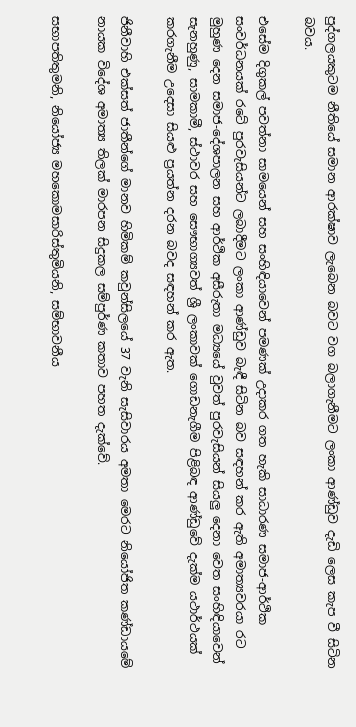පුද්ගලයකුටම නීතියේ සමාන ආරක්ෂාව ලැබෙන බවට වග බලාගැනීමට ලංකා ආණ්ඩුව දැඩි ලෙස කැප වී සිටින බවය.

එසේම දිගුකල් පවත්නා සාමයෙන් සහ සංහිඳියාවෙන් පමණක් උදාකර ගත හැකි සාධාරණ සමාජ-ආර්ථික සංවර්ධනයක් රටේ පුරවැසියන්ට ලබාදීමට ලංකා ආණ්ඩුව බැඳී සිටින බව සඳහන් කර ඇති අමාත්‍යවරයා රට මුහුණ දෙන සමාජ-දේශපාලන සහ ආර්ථික අසීරුතා මධ්‍යයේ වුවත් පුරවැසියන් සියලු දෙනා වෙත සංහිඳියාවෙන් සැනහුණු, සාමකාමී, ස්ථාවර සහ සෞභාග්‍යවත් ශ්‍රී ලංකාවක් ගොඩනැගීම පිළිබඳ ආණ්ඩුවේ දැක්ම යථාර්ථයක් කරගැනීම උදෙසා සියළු ප්‍රයත්න දරන බවද සඳහන් කර ඇත.

ජිනීවාහි එක්සත් ජාතීන්ගේ මානව හිමිකම් කවුන්සිලයේ 37 වැනි සැසිවාරය අමතා මෙරට නියෝජිත කණ්ඩායමේ නායක විදේශ අමාත්‍ය තිලක් මාරපන සිදුකල සම්පුර්ණ කතාව පහත දැක්වේ.

සභාපතිතුමනි, නියෝජ්‍ය මහකොමසාරිස්තුමියනි, සම්භාවනීය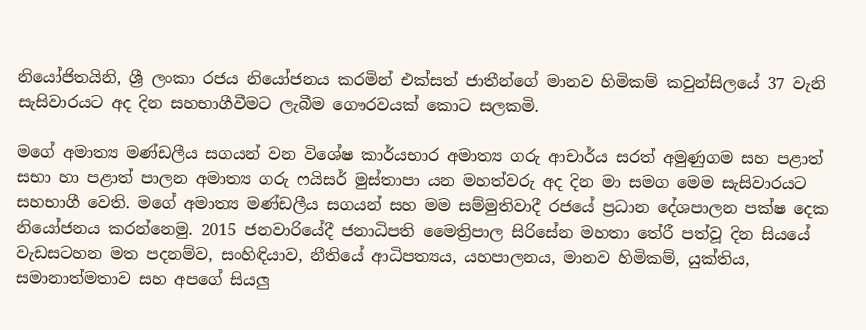නියෝජිතයිනි, ශ්‍රී ලංකා රජය නියෝජනය කරමින් එක්සත් ජාතීන්ගේ මානව හිමිකම් කවුන්සිලයේ 37 වැනි සැසිවාරයට අද දින සහභාගීවීමට ලැබීම ගෞරවයක් කොට සලකමි.

මගේ අමාත්‍ය මණ්ඩලීය සගයන් වන විශේෂ කාර්යභාර අමාත්‍ය ගරු ආචාර්ය සරත් අමුණුගම සහ පළාත් සභා හා පළාත් පාලන අමාත්‍ය ගරු ෆයිසර් මුස්තාපා යන මහත්වරු අද දින මා සමග මෙම සැසිවාරයට සහභාගී වෙති. මගේ අමාත්‍ය මණ්ඩලීය සගයන් සහ මම සම්මුතිවාදී රජයේ ප්‍රධාන දේශපාලන පක්ෂ දෙක නියෝජනය කරන්නෙමු. 2015 ජනවාරියේදී ජනාධිපති මෛත්‍රිපාල සිරිසේන මහතා තේරී පත්වූ දින සියයේ වැඩසටහන මත පදනම්ව, සංහිඳියාව, නීතියේ ආධිපත්‍යය, යහපාලනය, මානව හිමිකම්, යුක්තිය, සමානාත්මතාව සහ අපගේ සියලු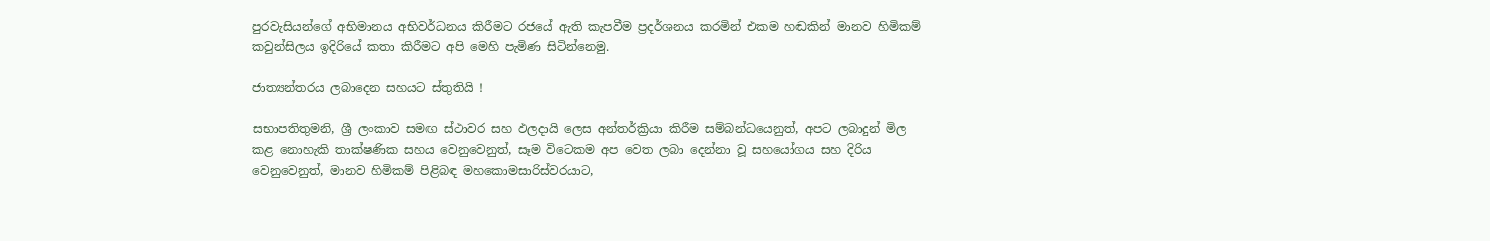පුරවැසියන්ගේ අභිමානය අභිවර්ධනය කිරීමට රජයේ ඇති කැපවීම ප්‍රදර්ශනය කරමින් එකම හඬකින් මානව හිමිකම් කවුන්සිලය ඉදිරියේ කතා කිරීමට අපි මෙහි පැමිණ සිටින්නෙමු.

ජාත්‍යන්තරය ලබාදෙන සහයට ස්තුතියි !

සභාපතිතුමනි, ශ්‍රී ලංකාව සමඟ ස්ථාවර සහ ඵලදායි ලෙස අන්තර්ක්‍රියා කිරීම සම්බන්ධයෙනුත්, අපට ලබාදුන් මිල කළ නොහැකි තාක්ෂණික සහය වෙනුවෙනුත්, සෑම විටෙකම අප වෙත ලබා දෙන්නා වූ සහයෝගය සහ දිරිය වෙනුවෙනුත්, මානව හිමිකම් පිළිබඳ මහකොමසාරිස්වරයාට,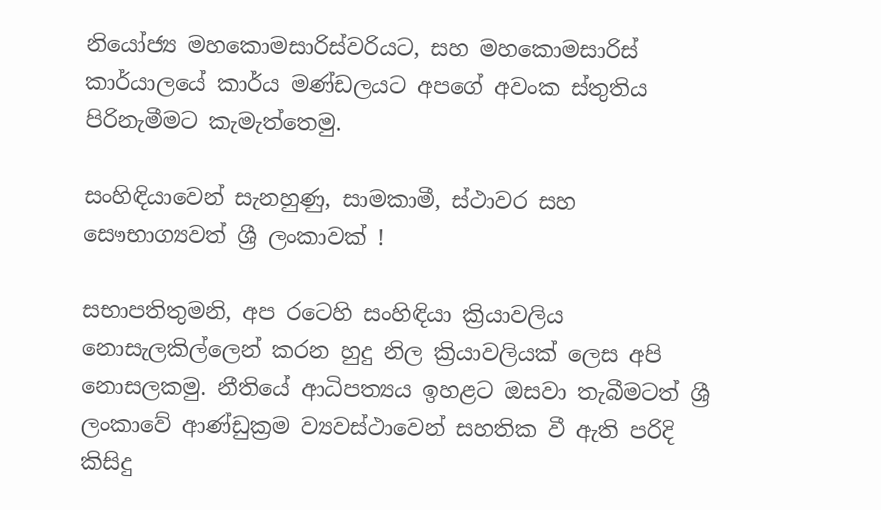නියෝජ්‍ය මහකොමසාරිස්වරියට, සහ මහකොමසාරිස් කාර්යාලයේ කාර්ය මණ්ඩලයට අපගේ අවංක ස්තුතිය පිරිනැමීමට කැමැත්තෙමු.

සංහිඳියාවෙන් සැනහුණු, සාමකාමී, ස්ථාවර සහ සෞභාග්‍යවත් ශ්‍රී ලංකාවක් !

සභාපතිතුමනි, අප රටෙහි සංහිඳියා ක්‍රියාවලිය නොසැලකිල්ලෙන් කරන හුදු නිල ක්‍රියාවලියක් ලෙස අපි නොසලකමු. නීතියේ ආධිපත්‍යය ඉහළට ඔසවා තැබීමටත් ශ්‍රී ලංකාවේ ආණ්ඩුක්‍රම ව්‍යවස්ථාවෙන් සහතික වී ඇති පරිදි කිසිදු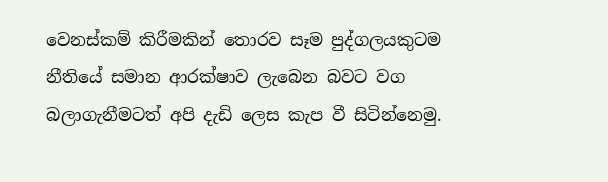වෙනස්කම් කිරීමකින් තොරව සෑම පුද්ගලයකුටම නීතියේ සමාන ආරක්ෂාව ලැබෙන බවට වග බලාගැනීමටත් අපි දැඩි ලෙස කැප වී සිටින්නෙමු.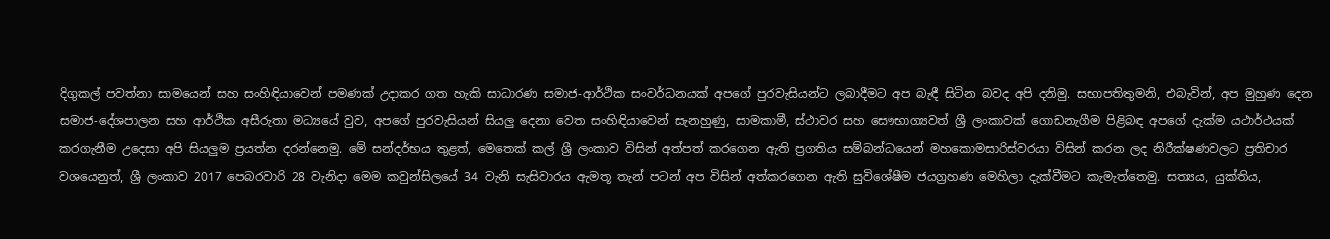දිගුකල් පවත්නා සාමයෙන් සහ සංහිඳියාවෙන් පමණක් උදාකර ගත හැකි සාධාරණ සමාජ-ආර්ථික සංවර්ධනයක් අපගේ පුරවැසියන්ට ලබාදීමට අප බැඳී සිටින බවද අපි දනිමු. සභාපතිතුමනි, එබැවින්, අප මුහුණ දෙන සමාජ-දේශපාලන සහ ආර්ථික අසීරුතා මධ්‍යයේ වුව, අපගේ පුරවැසියන් සියලු දෙනා වෙත සංහිඳියාවෙන් සැනහුණු, සාමකාමී, ස්ථාවර සහ සෞභාග්‍යවත් ශ්‍රී ලංකාවක් ගොඩනැගීම පිළිබඳ අපගේ දැක්ම යථාර්ථයක් කරගැනීම උදෙසා අපි සියලුම ප්‍රයත්න දරන්නෙමු. මේ සන්දර්භය තුළත්, මෙතෙක් කල් ශ්‍රී ලංකාව විසින් අත්පත් කරගෙන ඇති ප්‍රගතිය සම්බන්ධයෙන් මහකොමසාරිස්වරයා විසින් කරන ලද නිරීක්ෂණවලට ප්‍රතිචාර වශයෙනුත්, ශ්‍රී ලංකාව 2017 පෙබරවාරි 28 වැනිදා මෙම කවුන්සිලයේ 34 වැනි සැසිවාරය ඇමතූ තැන් පටන් අප විසින් අත්කරගෙන ඇති සුවිශේෂීම ජයග්‍රහණ මෙහිලා දැක්වීමට කැමැත්තෙමු. සත්‍යය, යුක්තිය,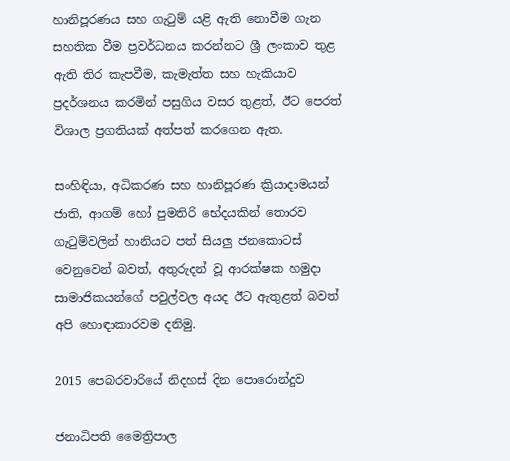හානිපූරණය සහ ගැටුම් යළි ඇති නොවීම ගැන සහතික වීම ප්‍රවර්ධනය කරන්නට ශ්‍රී ලංකාව තුළ ඇති තිර කැපවීම, කැමැත්ත සහ හැකියාව ප්‍රදර්ශනය කරමින් පසුගිය වසර තුළත්, ඊට පෙරත් විශාල ප්‍රගතියක් අත්පත් කරගෙන ඇත.

සංහිඳියා, අධිකරණ සහ හානිපූරණ ක්‍රියාදාමයන් ජාති, ආගම් හෝ පුමතිරි භේදයකින් තොරව ගැටුම්වලින් හානියට පත් සියලු ජනකොටස් වෙනුවෙන් බවත්, අතුරුදන් වූ ආරක්ෂක හමුදා සාමාජිකයන්ගේ පවුල්වල අයද ඊට ඇතුළත් බවත් අපි හොඳාකාරවම දනිමු.

2015 පෙබරවාරියේ නිදහස් දින පොරොන්දුව

ජනාධිපති මෛත්‍රිපාල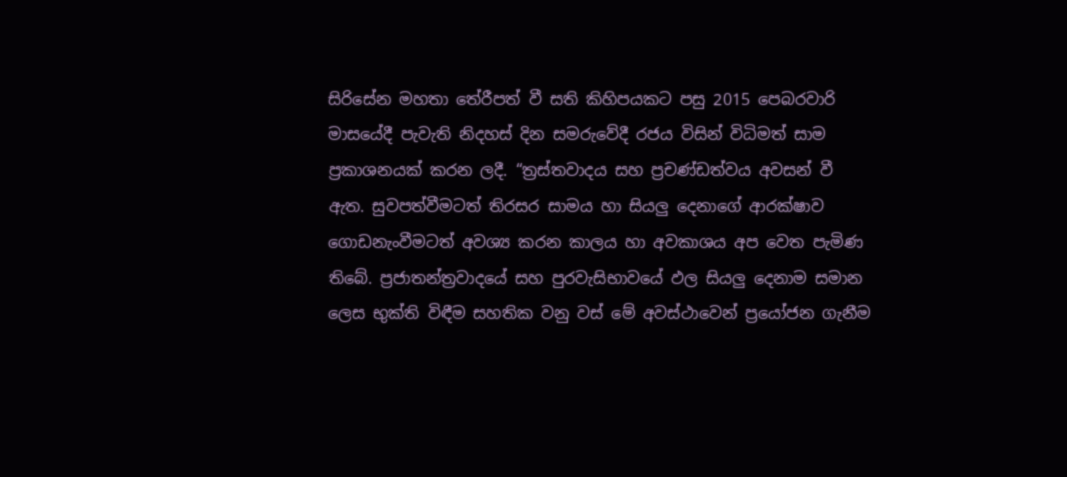සිරිසේන මහතා තේරීපත් වී සති කිහිපයකට පසු 2015 පෙබරවාරි මාසයේදී පැවැති නිදහස් දින සමරුවේදී රජය විසින් විධිමත් සාම ප්‍රකාශනයක් කරන ලදී. “ත්‍රස්තවාදය සහ ප්‍රචණ්ඩත්වය අවසන් වී ඇත. සුවපත්වීමටත් තිරසර සාමය හා සියලු දෙනාගේ ආරක්ෂාව ගොඩනැංවීමටත් අවශ්‍ය කරන කාලය හා අවකාශය අප වෙත පැමිණ තිබේ. ප්‍රජාතන්ත්‍රවාදයේ සහ පුරවැසිභාවයේ ඵල සියලු දෙනාම සමාන ලෙස භුක්ති විඳීම සහතික වනු වස් මේ අවස්ථාවෙන් ප්‍රයෝජන ගැනීම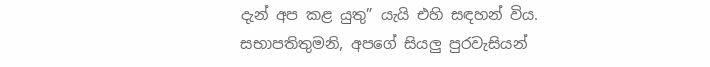දැන් අප කළ යුතු” යැයි එහි සඳහන් විය. සභාපතිතුමනි, අපගේ සියලු පුරවැසියන්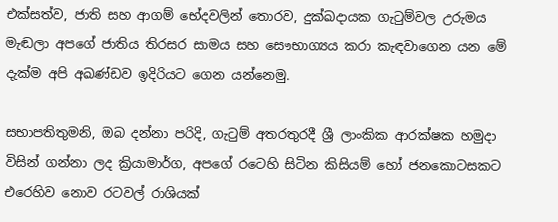එක්සත්ව, ජාති සහ ආගම් භේදවලින් තොරව, දුක්ඛදායක ගැටුම්වල උරුමය මැඬලා අපගේ ජාතිය තිරසර සාමය සහ සෞභාග්‍යය කරා කැඳවාගෙන යන මේ දැක්ම අපි අඛණ්ඩව ඉදිරියට ගෙන යන්නෙමු.

සභාපතිතුමනි, ඔබ දන්නා පරිදි, ගැටුම් අතරතුරදී ශ්‍රී ලාංකික ආරක්ෂක හමුදා විසින් ගන්නා ලද ක්‍රියාමාර්ග, අපගේ රටෙහි සිටින කිසියම් හෝ ජනකොටසකට එරෙහිව නොව රටවල් රාශියක්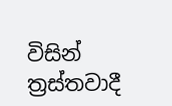විසින් ත්‍රස්තවාදී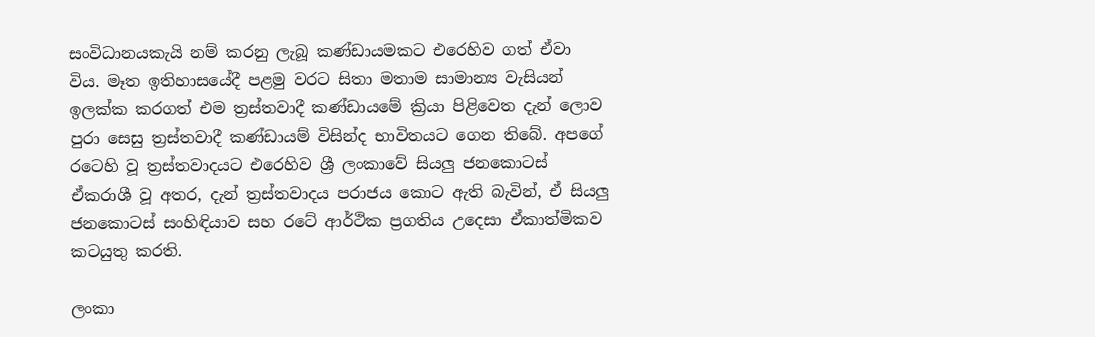සංවිධානයකැයි නම් කරනු ලැබූ කණ්ඩායමකට එරෙහිව ගත් ඒවා විය. මෑත ඉතිහාසයේදී පළමු වරට සිතා මතාම සාමාන්‍ය වැසියන් ඉලක්ක කරගත් එම ත්‍රස්තවාදී කණ්ඩායමේ ක්‍රියා පිළිවෙත දැන් ලොව පුරා සෙසු ත්‍රස්තවාදී කණ්ඩායම් විසින්ද භාවිතයට ගෙන තිබේ. අපගේ රටෙහි වූ ත්‍රස්තවාදයට එරෙහිව ශ්‍රී ලංකාවේ සියලු ජනකොටස් ඒකරාශී වූ අතර, දැන් ත්‍රස්තවාදය පරාජය කොට ඇති බැවින්, ඒ සියලු ජනකොටස් සංහිඳියාව සහ රටේ ආර්ථික ප්‍රගතිය උදෙසා ඒකාත්මිකව කටයුතු කරති.

ලංකා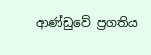ආණ්ඩුවේ ප්‍රගතිය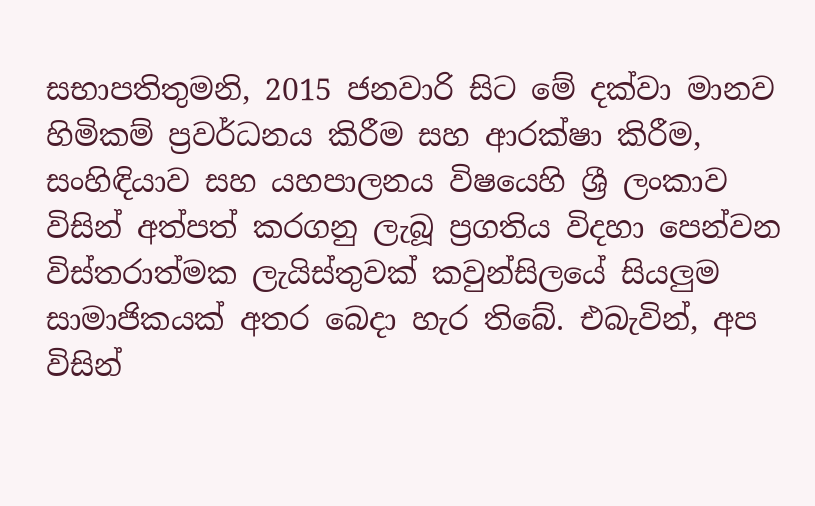සභාපතිතුමනි, 2015 ජනවාරි සිට මේ දක්වා මානව හිමිකම් ප්‍රවර්ධනය කිරීම සහ ආරක්ෂා කිරීම, සංහිඳියාව සහ යහපාලනය විෂයෙහි ශ්‍රී ලංකාව විසින් අත්පත් කරගනු ලැබූ ප්‍රගතිය විදහා පෙන්වන විස්තරාත්මක ලැයිස්තුවක් කවුන්සිලයේ සියලුම සාමාජිකයක් අතර බෙදා හැර තිබේ. එබැවින්, අප විසින්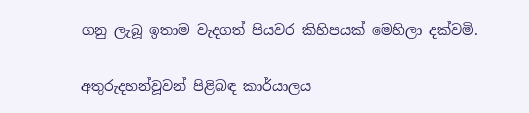ගනු ලැබූ ඉතාම වැදගත් පියවර කිහිපයක් මෙහිලා දක්වමි.

අතුරුදහන්වූවන් පිළිබඳ කාර්යාලය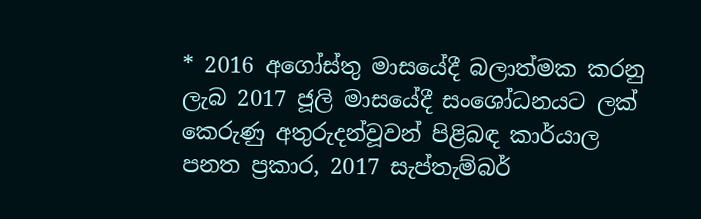* 2016 අගෝස්තු මාසයේදී බලාත්මක කරනු ලැබ 2017 ජූලි මාසයේදී සංශෝධනයට ලක් කෙරුණු අතුරුදන්වූවන් පිළිබඳ කාර්යාල පනත ප්‍රකාර, 2017 සැප්තැම්බර්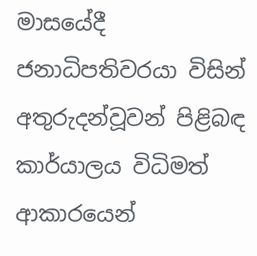මාසයේදී ජනාධිපතිවරයා විසින් අතුරුදන්වූවන් පිළිබඳ කාර්යාලය විධිමත් ආකාරයෙන්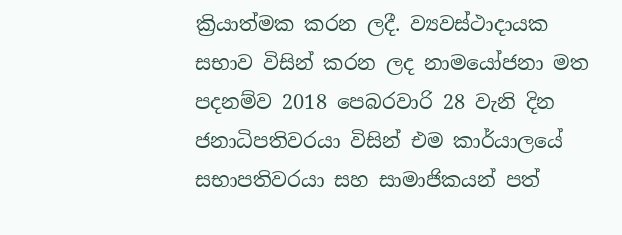ක්‍රියාත්මක කරන ලදී. ව්‍යවස්ථාදායක සභාව විසින් කරන ලද නාමයෝජනා මත පදනම්ව 2018 පෙබරවාරි 28 වැනි දින ජනාධිපතිවරයා විසින් එම කාර්යාලයේ සභාපතිවරයා සහ සාමාජිකයන් පත්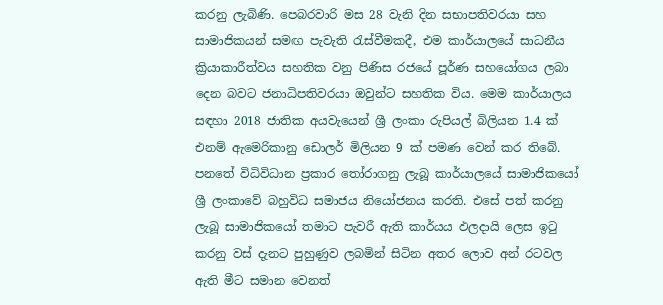කරනු ලැබිණි. පෙබරවාරි මස 28 වැනි දින සභාපතිවරයා සහ සාමාජිකයන් සමඟ පැවැති රැස්වීමකදී, එම කාර්යාලයේ සාධනීය ක්‍රියාකාරීත්වය සහතික වනු පිණිස රජයේ පූර්ණ සහයෝගය ලබා දෙන බවට ජනාධිපතිවරයා ඔවුන්ට සහතික විය. මෙම කාර්යාලය සඳහා 2018 ජාතික අයවැයෙන් ශ්‍රී ලංකා රුපියල් බිලියන 1.4 ක් එනම් ඇමෙරිකානු ඩොලර් මිලියන 9 ක් පමණ වෙන් කර තිබේ. පනතේ විධිවිධාන ප්‍රකාර තෝරාගනු ලැබූ කාර්යාලයේ සාමාජිකයෝ ශ්‍රී ලංකාවේ බහුවිධ සමාජය නියෝජනය කරති. එසේ පත් කරනු ලැබූ සාමාජිකයෝ තමාට පැවරී ඇති කාර්යය ඵලදායි ලෙස ඉටු කරනු වස් දැනට පුහුණුව ලබමින් සිටින අතර ලොව අන් රටවල ඇති මීට සමාන වෙනත්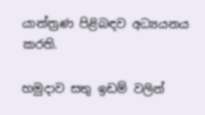යාන්ත්‍රණ පිළිබඳව අධ්‍යයනය කරති.

හමුදාව සතු ඉඩම් වලින්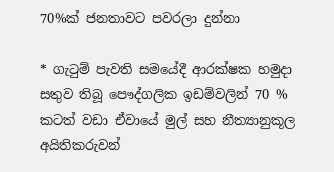70%ක් ජනතාවට පවරලා දුන්නා

* ගැටුම් පැවති සමයේදී ආරක්ෂක හමුදා සතුව තිබූ පෞද්ගලික ඉඩම්වලින් 70 % කටත් වඩා ඒවායේ මුල් සහ නීත්‍යානුකූල අයිතිකරුවන්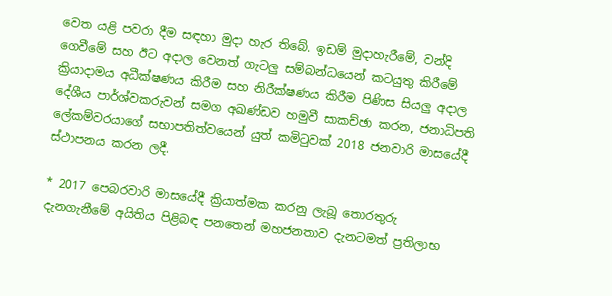වෙත යළි පවරා දීම සඳහා මුදා හැර තිබේ. ඉඩම් මුදාහැරීමේ, වන්දි ගෙවීමේ සහ ඊට අදාල වෙනත් ගැටලු සම්බන්ධයෙන් කටයුතු කිරීමේ ක්‍රියාදාමය අධීක්ෂණය කිරීම සහ නිරීක්ෂණය කිරීම පිණිස සියලු අදාල දේශීය පාර්ශ්වකරුවන් සමග අඛණ්ඩව හමුවී සාකච්ඡා කරන, ජනාධිපති ලේකම්වරයාගේ සභාපතිත්වයෙන් යුත් කමිටුවක් 2018 ජනවාරි මාසයේදී ස්ථාපනය කරන ලදී.

* 2017 පෙබරවාරි මාසයේදී ක්‍රියාත්මක කරනු ලැබූ තොරතුරු දැනගැනීමේ අයිතිය පිළිබඳ පනතෙන් මහජනතාව දැනටමත් ප්‍රතිලාභ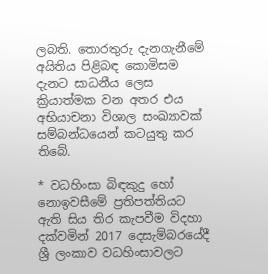ලබති. තොරතුරු දැනගැනීමේ අයිතිය පිළිබඳ කොමිසම දැනට සාධනීය ලෙස ක්‍රියාත්මක වන අතර එය අභියාචනා විශාල සංඛ්‍යාවක් සම්බන්ධයෙන් කටයුතු කර තිබේ.

* වධහිංසා බිඳකුදු හෝ නොඉවසීමේ ප්‍රතිපත්තියට ඇති සිය තිර කැපවීම විදහා දක්වමින් 2017 දෙසැම්බරයේදී ශ්‍රී ලංකාව වධහිංසාවලට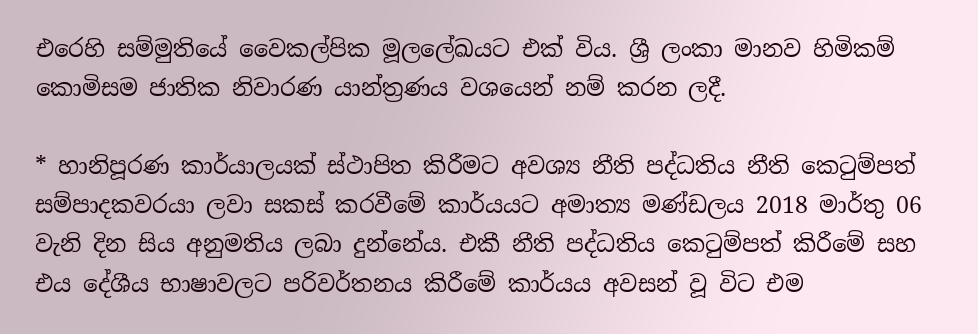එරෙහි සම්මුතියේ වෛකල්පික මූලලේඛයට එක් විය. ශ්‍රී ලංකා මානව හිමිකම් කොමිසම ජාතික නිවාරණ යාන්ත්‍රණය වශයෙන් නම් කරන ලදී.

* හානිපූරණ කාර්යාලයක් ස්ථාපිත කිරීමට අවශ්‍ය නීති පද්ධතිය නීති කෙටුම්පත් සම්පාදකවරයා ලවා සකස් කරවීමේ කාර්යයට අමාත්‍ය මණ්ඩලය 2018 මාර්තු 06 වැනි දින සිය අනුමතිය ලබා දුන්නේය. එකී නීති පද්ධතිය කෙටුම්පත් කිරීමේ සහ එය දේශීය භාෂාවලට පරිවර්තනය කිරීමේ කාර්යය අවසන් වූ විට එම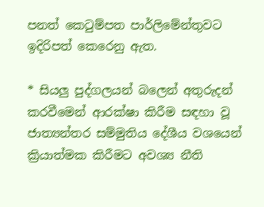පනත් කෙටුම්පත පාර්ලිමේන්තුවට ඉදිරිපත් කෙරෙනු ඇත.

* සියලු පුද්ගලයන් බලෙන් අතුරුදන් කරවීමෙන් ආරක්ෂා කිරීම සඳහා වූ ජාත්‍යන්තර සම්මුතිය දේශීය වශයෙන් ක්‍රියාත්මක කිරීමට අවශ්‍ය නීති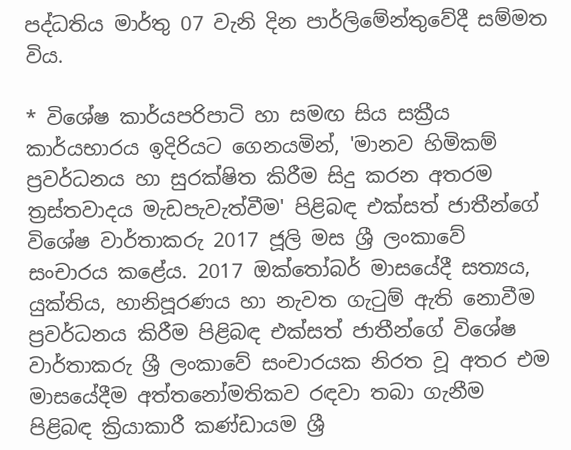පද්ධතිය මාර්තු 07 වැනි දින පාර්ලිමේන්තුවේදී සම්මත විය.

* විශේෂ කාර්යපරිපාටි හා සමඟ සිය සක්‍රීය කාර්යභාරය ඉදිරියට ගෙනයමින්, 'මානව හිමිකම් ප්‍රවර්ධනය හා සුරක්ෂිත කිරීම සිදු කරන අතරම ත්‍රස්තවාදය මැඩපැවැත්වීම' පිළිබඳ එක්සත් ජාතීන්ගේ විශේෂ වාර්තාකරු 2017 ජූලි මස ශ්‍රී ලංකාවේ සංචාරය කළේය. 2017 ඔක්තෝබර් මාසයේදී සත්‍යය, යුක්තිය, හානිපූරණය හා නැවත ගැටුම් ඇති නොවීම ප්‍රවර්ධනය කිරීම පිළිබඳ එක්සත් ජාතීන්ගේ විශේෂ වාර්තාකරු ශ්‍රී ලංකාවේ සංචාරයක නිරත වූ අතර එම මාසයේදීම අත්තනෝමතිකව රඳවා තබා ගැනීම පිළිබඳ ක්‍රියාකාරී කණ්ඩායම ශ්‍රී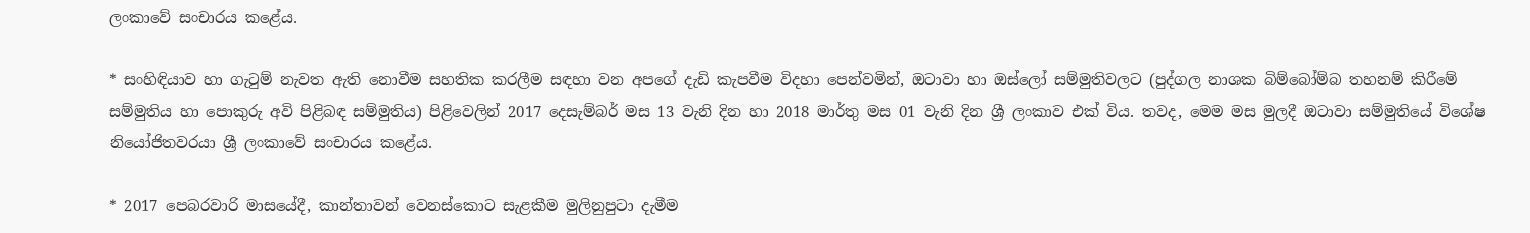ලංකාවේ සංචාරය කළේය.

* සංහිඳියාව හා ගැටුම් නැවත ඇති නොවීම සහතික කරලීම සඳහා වන අපගේ දැඩි කැපවීම විදහා පෙන්වමින්, ඔටාවා හා ඔස්ලෝ සම්මුතිවලට (පුද්ගල නාශක බිම්බෝම්බ තහනම් කිරීමේ සම්මුතිය හා පොකුරු අවි පිළිබඳ සම්මුතිය) පිළිවෙලින් 2017 දෙසැම්බර් මස 13 වැනි දින හා 2018 මාර්තු මස 01 වැනි දින ශ්‍රී ලංකාව එක් විය. තවද, මෙම මස මුලදී ඔටාවා සම්මුතියේ විශේෂ නියෝජිතවරයා ශ්‍රී ලංකාවේ සංචාරය කළේය.

* 2017 පෙබරවාරි මාසයේදී, කාන්තාවන් වෙනස්කොට සැළකීම මුලිනුපුටා දැමීම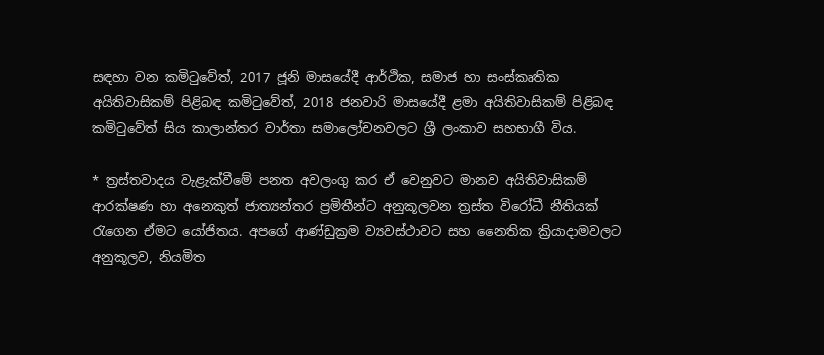සඳහා වන කමිටුවේත්, 2017 ජූනි මාසයේදී ආර්ථික, සමාජ හා සංස්කෘතික අයිතිවාසිකම් පිළිබඳ කමිටුවේත්, 2018 ජනවාරි මාසයේදී ළමා අයිතිවාසිකම් පිළිබඳ කමිටුවේත් සිය කාලාන්තර වාර්තා සමාලෝචනවලට ශ්‍රී ලංකාව සහභාගී විය.

* ත්‍රස්තවාදය වැළැක්වීමේ පනත අවලංගු කර ඒ වෙනුවට මානව අයිතිවාසිකම් ආරක්ෂණ හා අනෙකුත් ජාත්‍යන්තර ප්‍රමිතීන්ට අනුකූලවන ත්‍රස්ත විරෝධී නීතියක් රැගෙන ඒමට යෝජිතය. අපගේ ආණ්ඩුක්‍රම ව්‍යවස්ථාවට සහ නෛතික ක්‍රියාදාමවලට අනුකූලව, නියමිත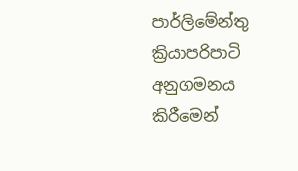පාර්ලිමේන්තු ක්‍රියාපරිපාටි අනුගමනය කිරීමෙන්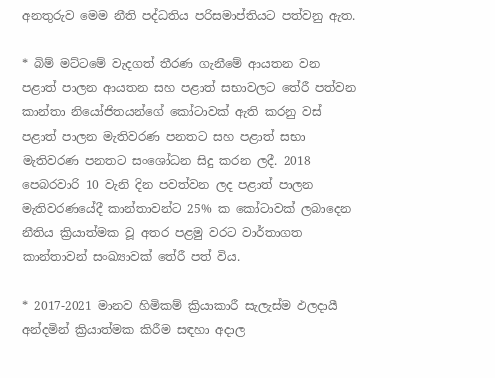අනතුරුව මෙම නීති පද්ධතිය පරිසමාප්තියට පත්වනු ඇත.

* බිම් මට්ටමේ වැදගත් තීරණ ගැනීමේ ආයතන වන පළාත් පාලන ආයතන සහ පළාත් සභාවලට තේරී පත්වන කාන්තා නියෝජිතයන්ගේ කෝටාවක් ඇති කරනු වස් පළාත් පාලන මැතිවරණ පනතට සහ පළාත් සභා මැතිවරණ පනතට සංශෝධන සිදු කරන ලදී. 2018 පෙබරවාරි 10 වැනි දින පවත්වන ලද පළාත් පාලන මැතිවරණයේදී කාන්තාවන්ට 25% ක කෝටාවක් ලබාදෙන නීතිය ක්‍රියාත්මක වූ අතර පළමු වරට වාර්තාගත කාන්තාවන් සංඛ්‍යාවක් තේරී පත් විය.

* 2017-2021 මානව හිමිකම් ක්‍රියාකාරී සැලැස්ම ඵලදායී අන්දමින් ක්‍රියාත්මක කිරීම සඳහා අදාල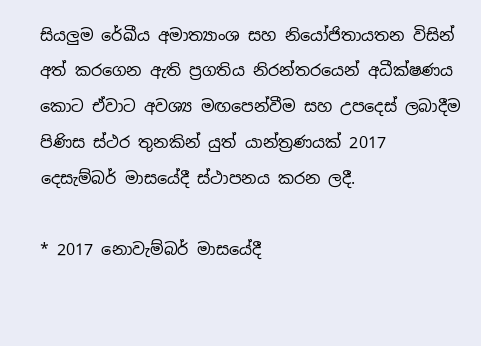සියලුම රේඛීය අමාත්‍යාංශ සහ නියෝජිතායතන විසින් අත් කරගෙන ඇති ප්‍රගතිය නිරන්තරයෙන් අධීක්ෂණය කොට ඒවාට අවශ්‍ය මඟපෙන්වීම සහ උපදෙස් ලබාදීම පිණිස ස්ථර තුනකින් යුත් යාන්ත්‍රණයක් 2017 දෙසැම්බර් මාසයේදී ස්ථාපනය කරන ලදී.

* 2017 නොවැම්බර් මාසයේදී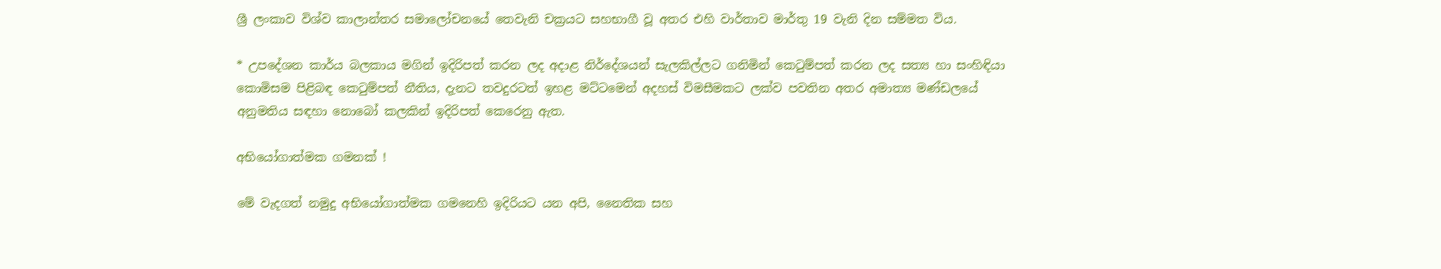ශ්‍රී ලංකාව විශ්ව කාලාන්තර සමාලෝචනයේ තෙවැනි චක්‍රයට සහභාගී වූ අතර එහි වාර්තාව මාර්තු 19 වැනි දින සම්මත විය.

* උපදේශන කාර්ය බලකාය මගින් ඉදිරිපත් කරන ලද අදාළ නිර්දේශයන් සැලකිල්ලට ගනිමින් කෙටුම්පත් කරන ලද සත්‍ය හා සංහිඳියා කොමිසම පිළිබඳ කෙටුම්පත් නීතිය, දැනට තවදුරටත් ඉහළ මට්ටමෙන් අදහස් විමසීමකට ලක්ව පවතින අතර අමාත්‍ය මණ්ඩලයේ අනුමතිය සඳහා නොබෝ කලකින් ඉදිරිපත් කෙරෙනු ඇත.

අභියෝගාත්මක ගමනක් !

මේ වැදගත් නමුදු අභියෝගාත්මක ගමනෙහි ඉදිරියට යන අපි, නෛතික සහ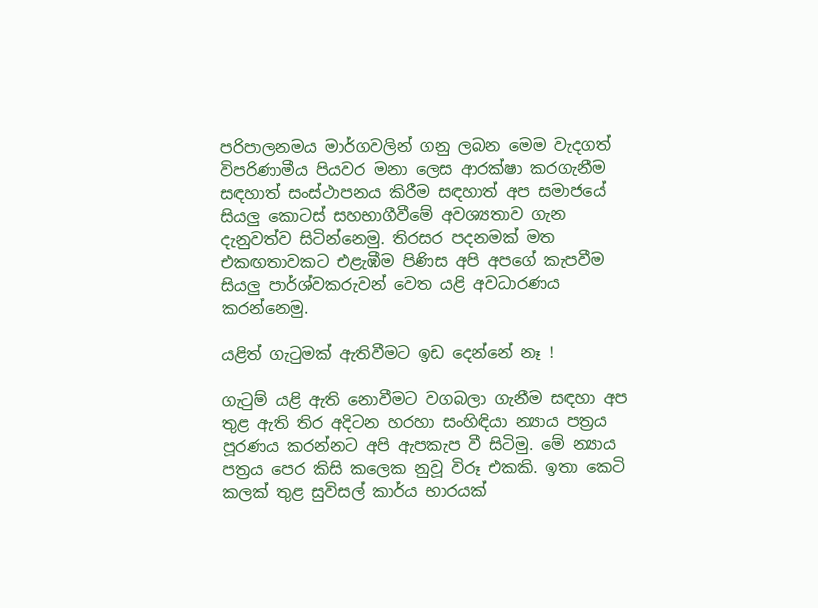පරිපාලනමය මාර්ගවලින් ගනු ලබන මෙම වැදගත් විපරිණාමීය පියවර මනා ලෙස ආරක්ෂා කරගැනීම සඳහාත් සංස්ථාපනය කිරීම සඳහාත් අප සමාජයේ සියලු කොටස් සහභාගීවීමේ අවශ්‍යතාව ගැන දැනුවත්ව සිටින්නෙමු. තිරසර පදනමක් මත එකඟතාවකට එළැඹීම පිණිස අපි අපගේ කැපවීම සියලු පාර්ශ්වකරුවන් වෙත යළි අවධාරණය කරන්නෙමු.

යළිත් ගැටුමක් ඇතිවීමට ඉඩ දෙන්නේ නෑ !

ගැටුම් යළි ඇති නොවීමට වගබලා ගැනීම සඳහා අප තුළ ඇති තිර අදිටන හරහා සංහිඳියා න්‍යාය පත්‍රය පූරණය කරන්නට අපි ඇපකැප වී සිටිමු. මේ න්‍යාය පත්‍රය පෙර කිසි කලෙක නුවූ විරූ එකකි. ඉතා කෙටි කලක් තුළ සුවිසල් කාර්ය භාරයක්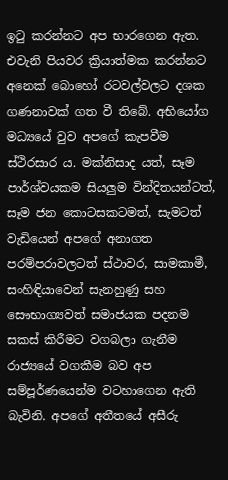ඉටු කරන්නට අප භාරගෙන ඇත. එවැනි පියවර ක්‍රියාත්මක කරන්නට අනෙක් බොහෝ රටවල්වලට දශක ගණනාවක් ගත වී තිබේ. අභියෝග මධ්‍යයේ වුව අපගේ කැපවීම ස්ථිරසාර ය. මක්නිසාද යත්, සෑම පාර්ශ්වයකම සියලුම වින්දිතයන්ටත්, සෑම ජන කොටසකටමත්, සැමටත් වැඩියෙන් අපගේ අනාගත පරම්පරාවලටත් ස්ථාවර, සාමකාමී, සංහිඳියාවෙන් සැනහුණු සහ සෞභාග්‍යවත් සමාජයක පදනම සකස් කිරීමට වගබලා ගැනීම රාජ්‍යයේ වගකීම බව අප සම්පූර්ණයෙන්ම වටහාගෙන ඇති බැවිනි. අපගේ අතීතයේ අසීරු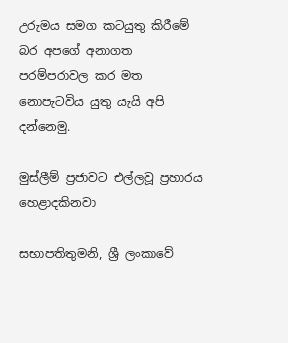උරුමය සමග කටයුතු කිරීමේ බර අපගේ අනාගත පරම්පරාවල කර මත නොපැටවිය යුතු යැයි අපි දන්නෙමු.

මුස්ලීම් ප්‍රජාවට එල්ලවූ ප්‍රහාරය හෙළාදකිනවා

සභාපතිතුමනි, ශ්‍රී ලංකාවේ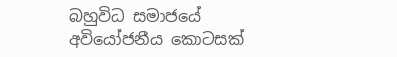බහුවිධ සමාජයේ අවියෝජනීය කොටසක්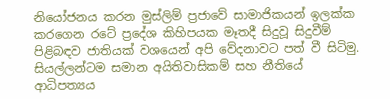නියෝජනය කරන මුස්ලිම් ප්‍රජාවේ සාමාජිකයන් ඉලක්ක කරගෙන රටේ ප්‍රදේශ කිහිපයක මෑතදී සිදුවූ සිදුවීම් පිළිබඳව ජාතියක් වශයෙන් අපි වේදනාවට පත් වී සිටිමු. සියල්ලන්ටම සමාන අයිතිවාසිකම් සහ නීතියේ ආධිපත්‍යය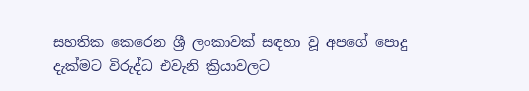සහතික කෙරෙන ශ්‍රී ලංකාවක් සඳහා වූ අපගේ පොදු දැක්මට විරුද්ධ එවැනි ක්‍රියාවලට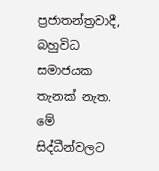ප්‍රජාතන්ත්‍රවාදී, බහුවිධ සමාජයක තැනක් නැත. මේ සිද්ධීන්වලට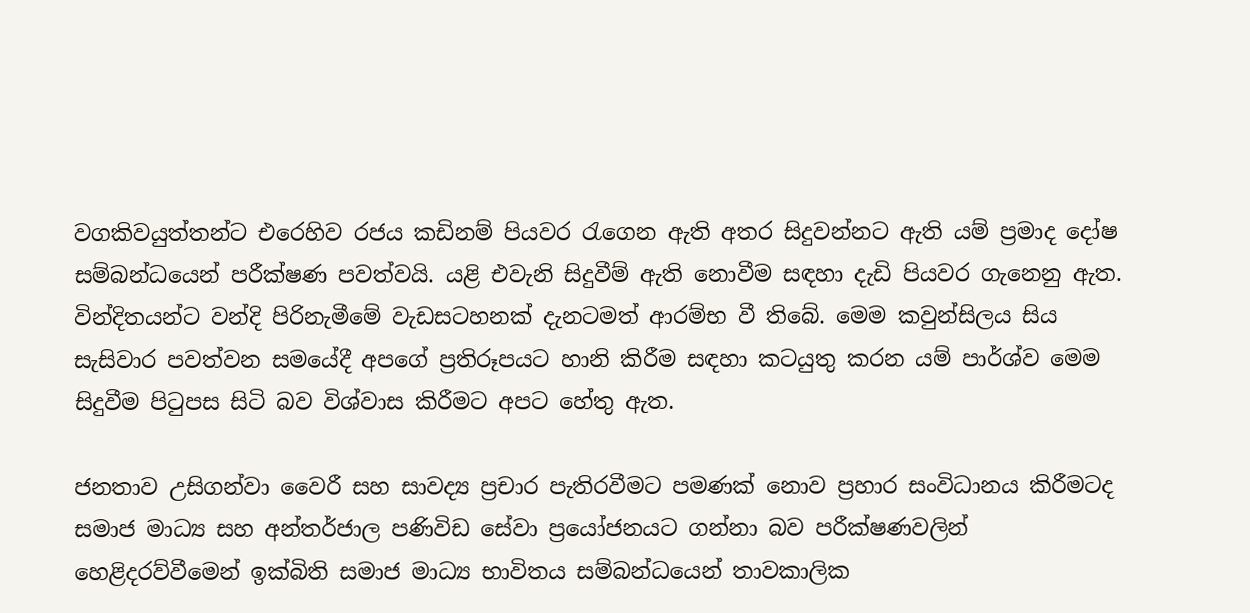වගකිවයුත්තන්ට එරෙහිව රජය කඩිනම් පියවර රැගෙන ඇති අතර සිදුවන්නට ඇති යම් ප්‍රමාද දෝෂ සම්බන්ධයෙන් පරීක්ෂණ පවත්වයි. යළි එවැනි සිදුවීම් ඇති නොවීම සඳහා දැඩි පියවර ගැනෙනු ඇත. වින්දිතයන්ට වන්දි පිරිනැමීමේ වැඩසටහනක් දැනටමත් ආරම්භ වී තිබේ. මෙම කවුන්සිලය සිය සැසිවාර පවත්වන සමයේදී අපගේ ප්‍රතිරූපයට හානි කිරීම සඳහා කටයුතු කරන යම් පාර්ශ්ව මෙම සිදුවීම පිටුපස සිටි බව විශ්වාස කිරීමට අපට හේතු ඇත.

ජනතාව උසිගන්වා වෛරී සහ සාවද්‍ය ප්‍රචාර පැතිරවීමට පමණක් නොව ප්‍රහාර සංවිධානය කිරීමටද සමාජ මාධ්‍ය සහ අන්තර්ජාල පණිවිඩ සේවා ප්‍රයෝජනයට ගන්නා බව පරීක්ෂණවලින් හෙළිදරව්වීමෙන් ඉක්බිති සමාජ මාධ්‍ය භාවිතය සම්බන්ධයෙන් තාවකාලික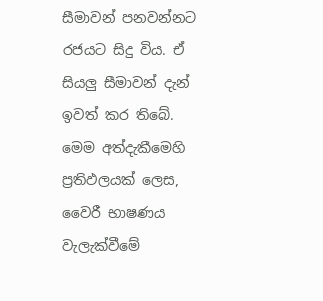සීමාවන් පනවන්නට රජයට සිදු විය. ඒ සියලු සීමාවන් දැන් ඉවත් කර තිබේ. මෙම අත්දැකීමෙහි ප්‍රතිඵලයක් ලෙස, වෛරී භාෂණය වැලැක්වීමේ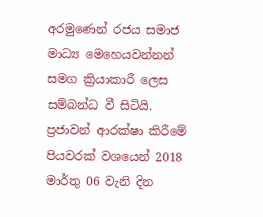අරමුණෙන් රජය සමාජ මාධ්‍ය මෙහෙයවන්නන් සමග ක්‍රියාකාරී ලෙස සම්බන්ධ වී සිටියි. ප්‍රජාවන් ආරක්ෂා කිරීමේ පියවරක් වශයෙන් 2018 මාර්තු 06 වැනි දින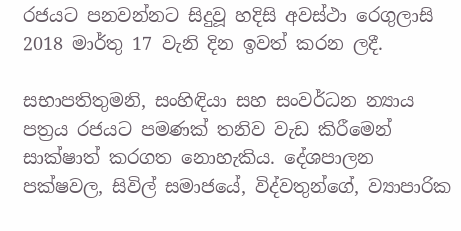රජයට පනවන්නට සිදුවූ හදිසි අවස්ථා රෙගුලාසි 2018 මාර්තු 17 වැනි දින ඉවත් කරන ලදී.

සභාපතිතුමනි, සංහිඳියා සහ සංවර්ධන න්‍යාය පත්‍රය රජයට පමණක් තනිව වැඩ කිරීමෙන් සාක්ෂාත් කරගත නොහැකිය. දේශපාලන පක්ෂවල, සිවිල් සමාජයේ, විද්වතුන්ගේ, ව්‍යාපාරික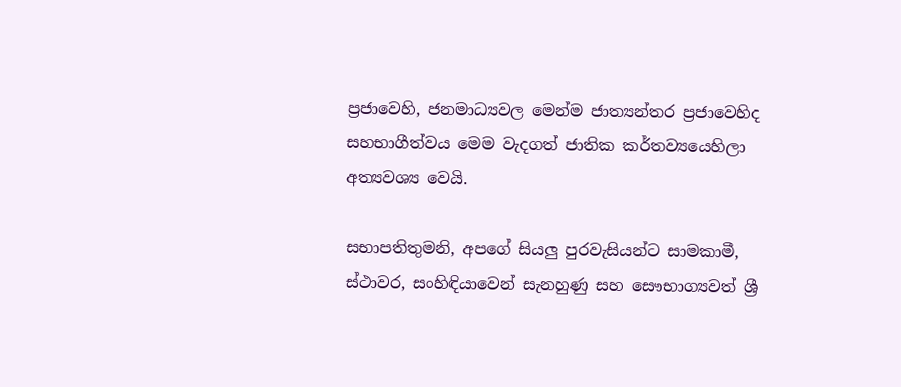ප්‍රජාවෙහි, ජනමාධ්‍යවල මෙන්ම ජාත්‍යන්තර ප්‍රජාවෙහිද සහභාගීත්වය මෙම වැදගත් ජාතික කර්තව්‍යයෙහිලා අත්‍යවශ්‍ය වෙයි.

සභාපතිතුමනි, අපගේ සියලු පුරවැසියන්ට සාමකාමී, ස්ථාවර, සංහිඳියාවෙන් සැනහුණු සහ සෞභාග්‍යවත් ශ්‍රී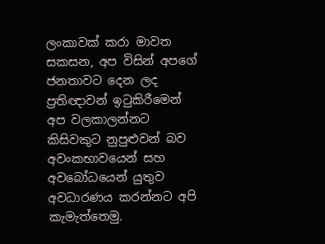ලංකාවක් කරා මාවත සකසන, අප විසින් අපගේ ජනතාවට දෙන ලද ප්‍රතිඥාවන් ඉටුකිරීමෙන් අප වලකාලන්නට කිසිවකුට නුපුළුවන් බව අවංකභාවයෙන් සහ අවබෝධයෙන් යුතුව අවධාරණය කරන්නට අපි කැමැත්තෙමු.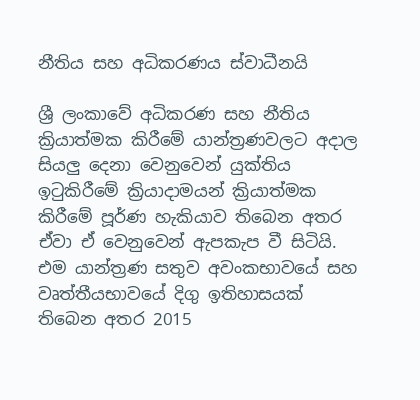නීතිය සහ අධිකරණය ස්වාධීනයි

ශ්‍රී ලංකාවේ අධිකරණ සහ නීතිය ක්‍රියාත්මක කිරීමේ යාන්ත්‍රණවලට අදාල සියලු දෙනා වෙනුවෙන් යුක්තිය ඉටුකිරීමේ ක්‍රියාදාමයන් ක්‍රියාත්මක කිරීමේ පූර්ණ හැකියාව තිබෙන අතර ඒවා ඒ වෙනුවෙන් ඇපකැප වී සිටියි. එම යාන්ත්‍රණ සතුව අවංකභාවයේ සහ වෘත්තීයභාවයේ දිගු ඉතිහාසයක් තිබෙන අතර 2015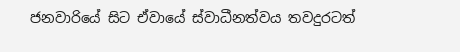ජනවාරියේ සිට ඒවායේ ස්වාධීනත්වය තවදුරටත්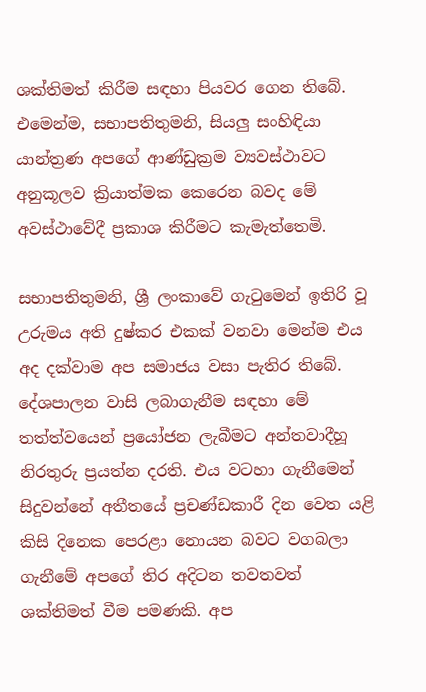ශක්තිමත් කිරීම සඳහා පියවර ගෙන තිබේ. එමෙන්ම, සභාපතිතුමනි, සියලු සංහිඳියා යාන්ත්‍රණ අපගේ ආණ්ඩුක්‍රම ව්‍යවස්ථාවට අනුකූලව ක්‍රියාත්මක කෙරෙන බවද මේ අවස්ථාවේදී ප්‍රකාශ කිරීමට කැමැත්තෙමි.

සභාපතිතුමනි, ශ්‍රී ලංකාවේ ගැටුමෙන් ඉතිරි වූ උරුමය අති දුෂ්කර එකක් වනවා මෙන්ම එය අද දක්වාම අප සමාජය වසා පැතිර තිබේ. දේශපාලන වාසි ලබාගැනීම සඳහා මේ තත්ත්වයෙන් ප්‍රයෝජන ලැබීමට අන්තවාදීහූ නිරතුරු ප්‍රයත්න දරති. එය වටහා ගැනීමෙන් සිදුවන්නේ අතීතයේ ප්‍රචණ්ඩකාරී දින වෙත යළි කිසි දිනෙක පෙරළා නොයන බවට වගබලා ගැනීමේ අපගේ තිර අදිටන තවතවත් ශක්තිමත් වීම පමණකි. අප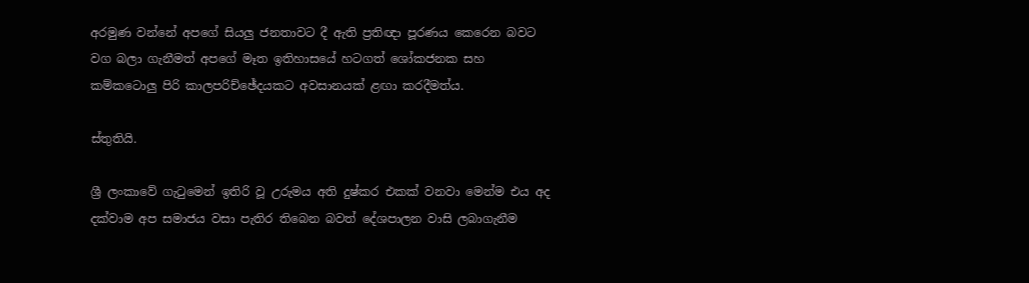අරමුණ වන්නේ අපගේ සියලු ජනතාවට දී ඇති ප්‍රතිඥා පූරණය කෙරෙන බවට වග බලා ගැනීමත් අපගේ මෑත ඉතිහාසයේ හටගත් ශෝකජනක සහ කම්කටොලු පිරි කාලපරිච්ඡේදයකට අවසානයක් ළඟා කරදීමත්ය.

ස්තුතියි.

ශ්‍රී ලංකාවේ ගැටුමෙන් ඉතිරි වූ උරුමය අති දුෂ්කර එකක් වනවා මෙන්ම එය අද දක්වාම අප සමාජය වසා පැතිර තිබෙන බවත් දේශපාලන වාසි ලබාගැනීම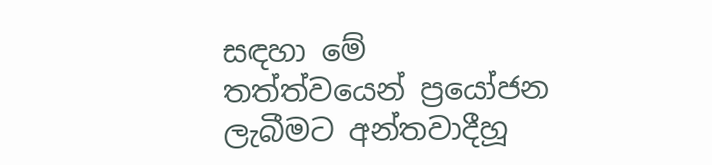සඳහා මේ තත්ත්වයෙන් ප්‍රයෝජන ලැබීමට අන්තවාදීහූ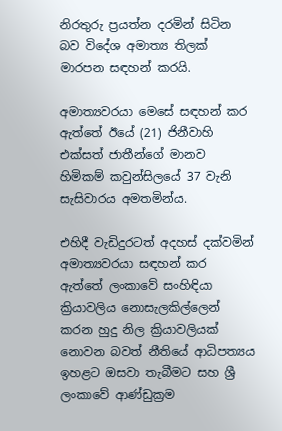නිරතුරු ප්‍රයත්න දරමින් සිටින බව විදේශ අමාත්‍ය තිලක් මාරපන සඳහන් කරයි.

අමාත්‍යවරයා මෙසේ සඳහන් කර ඇත්තේ ඊයේ (21) ජිනීවාහි එක්සත් ජාතීන්ගේ මානව හිමිකම් කවුන්සිලයේ 37 වැනි සැසිවාරය අමතමින්ය.

එහිදී වැඩිදුරටත් අදහස් දක්වමින් අමාත්‍යවරයා සඳහන් කර ඇත්තේ ලංකාවේ සංහිඳියා ක්‍රියාවලිය නොසැලකිල්ලෙන් කරන හුදු නිල ක්‍රියාවලියක් නොවන බවත් නීතියේ ආධිපත්‍යය ඉහළට ඔසවා තැබීමට සහ ශ්‍රී ලංකාවේ ආණ්ඩුක්‍රම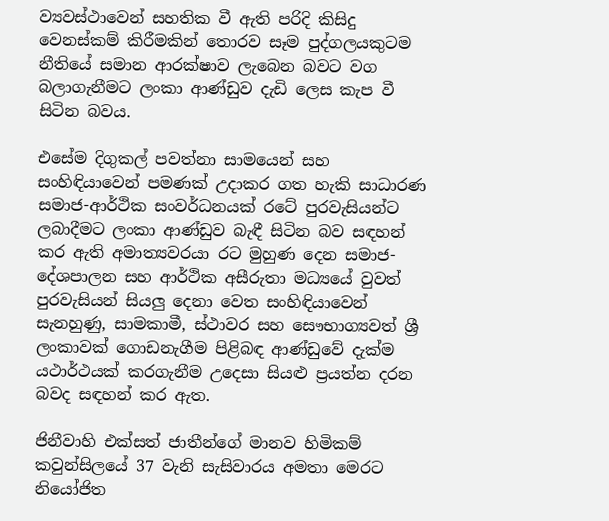ව්‍යවස්ථාවෙන් සහතික වී ඇති පරිදි කිසිදු වෙනස්කම් කිරීමකින් තොරව සෑම පුද්ගලයකුටම නීතියේ සමාන ආරක්ෂාව ලැබෙන බවට වග බලාගැනීමට ලංකා ආණ්ඩුව දැඩි ලෙස කැප වී සිටින බවය.

එසේම දිගුකල් පවත්නා සාමයෙන් සහ සංහිඳියාවෙන් පමණක් උදාකර ගත හැකි සාධාරණ සමාජ-ආර්ථික සංවර්ධනයක් රටේ පුරවැසියන්ට ලබාදීමට ලංකා ආණ්ඩුව බැඳී සිටින බව සඳහන් කර ඇති අමාත්‍යවරයා රට මුහුණ දෙන සමාජ-දේශපාලන සහ ආර්ථික අසීරුතා මධ්‍යයේ වුවත් පුරවැසියන් සියලු දෙනා වෙත සංහිඳියාවෙන් සැනහුණු, සාමකාමී, ස්ථාවර සහ සෞභාග්‍යවත් ශ්‍රී ලංකාවක් ගොඩනැගීම පිළිබඳ ආණ්ඩුවේ දැක්ම යථාර්ථයක් කරගැනීම උදෙසා සියළු ප්‍රයත්න දරන බවද සඳහන් කර ඇත.

ජිනීවාහි එක්සත් ජාතීන්ගේ මානව හිමිකම් කවුන්සිලයේ 37 වැනි සැසිවාරය අමතා මෙරට නියෝජිත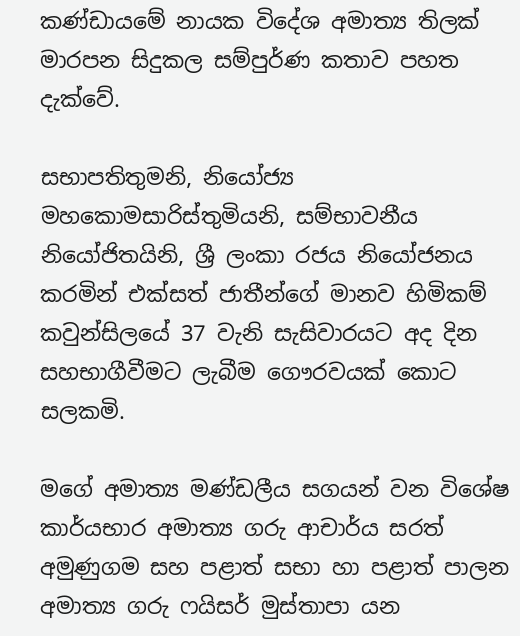කණ්ඩායමේ නායක විදේශ අමාත්‍ය තිලක් මාරපන සිදුකල සම්පුර්ණ කතාව පහත දැක්වේ.

සභාපතිතුමනි, නියෝජ්‍ය මහකොමසාරිස්තුමියනි, සම්භාවනීය නියෝජිතයිනි, ශ්‍රී ලංකා රජය නියෝජනය කරමින් එක්සත් ජාතීන්ගේ මානව හිමිකම් කවුන්සිලයේ 37 වැනි සැසිවාරයට අද දින සහභාගීවීමට ලැබීම ගෞරවයක් කොට සලකමි.

මගේ අමාත්‍ය මණ්ඩලීය සගයන් වන විශේෂ කාර්යභාර අමාත්‍ය ගරු ආචාර්ය සරත් අමුණුගම සහ පළාත් සභා හා පළාත් පාලන අමාත්‍ය ගරු ෆයිසර් මුස්තාපා යන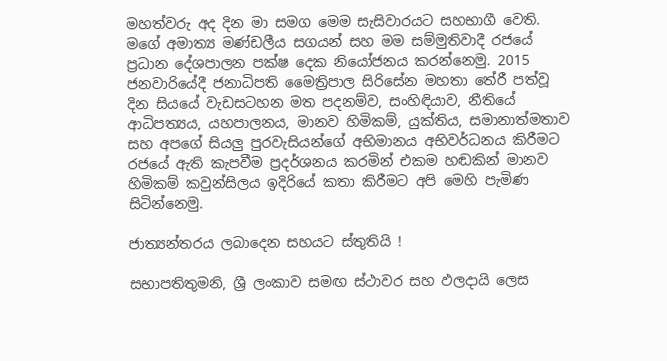මහත්වරු අද දින මා සමග මෙම සැසිවාරයට සහභාගී වෙති. මගේ අමාත්‍ය මණ්ඩලීය සගයන් සහ මම සම්මුතිවාදී රජයේ ප්‍රධාන දේශපාලන පක්ෂ දෙක නියෝජනය කරන්නෙමු. 2015 ජනවාරියේදී ජනාධිපති මෛත්‍රිපාල සිරිසේන මහතා තේරී පත්වූ දින සියයේ වැඩසටහන මත පදනම්ව, සංහිඳියාව, නීතියේ ආධිපත්‍යය, යහපාලනය, මානව හිමිකම්, යුක්තිය, සමානාත්මතාව සහ අපගේ සියලු පුරවැසියන්ගේ අභිමානය අභිවර්ධනය කිරීමට රජයේ ඇති කැපවීම ප්‍රදර්ශනය කරමින් එකම හඬකින් මානව හිමිකම් කවුන්සිලය ඉදිරියේ කතා කිරීමට අපි මෙහි පැමිණ සිටින්නෙමු.

ජාත්‍යන්තරය ලබාදෙන සහයට ස්තුතියි !

සභාපතිතුමනි, ශ්‍රී ලංකාව සමඟ ස්ථාවර සහ ඵලදායි ලෙස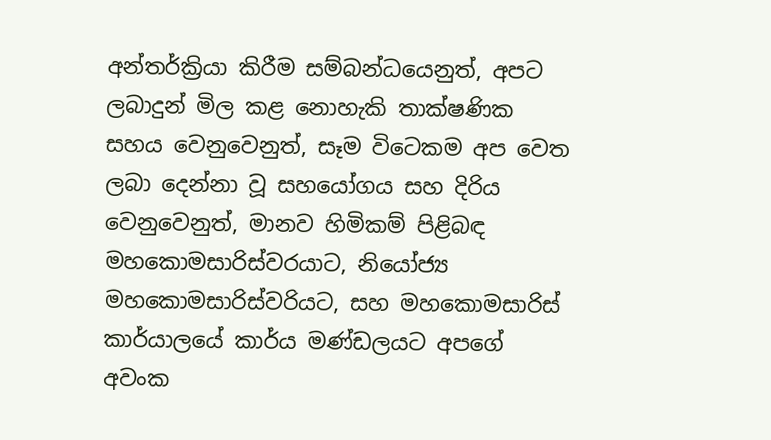අන්තර්ක්‍රියා කිරීම සම්බන්ධයෙනුත්, අපට ලබාදුන් මිල කළ නොහැකි තාක්ෂණික සහය වෙනුවෙනුත්, සෑම විටෙකම අප වෙත ලබා දෙන්නා වූ සහයෝගය සහ දිරිය වෙනුවෙනුත්, මානව හිමිකම් පිළිබඳ මහකොමසාරිස්වරයාට, නියෝජ්‍ය මහකොමසාරිස්වරියට, සහ මහකොමසාරිස් කාර්යාලයේ කාර්ය මණ්ඩලයට අපගේ අවංක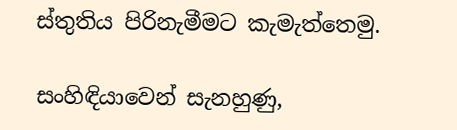ස්තුතිය පිරිනැමීමට කැමැත්තෙමු.

සංහිඳියාවෙන් සැනහුණු,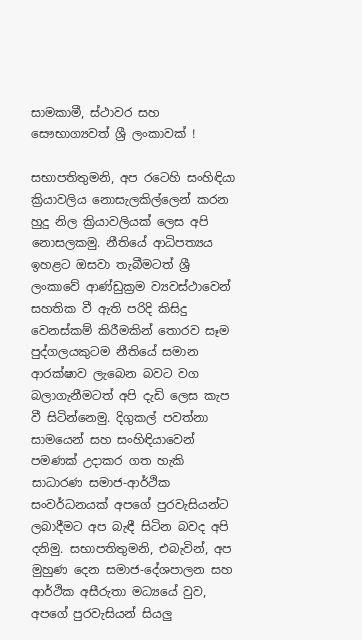සාමකාමී, ස්ථාවර සහ සෞභාග්‍යවත් ශ්‍රී ලංකාවක් !

සභාපතිතුමනි, අප රටෙහි සංහිඳියා ක්‍රියාවලිය නොසැලකිල්ලෙන් කරන හුදු නිල ක්‍රියාවලියක් ලෙස අපි නොසලකමු. නීතියේ ආධිපත්‍යය ඉහළට ඔසවා තැබීමටත් ශ්‍රී ලංකාවේ ආණ්ඩුක්‍රම ව්‍යවස්ථාවෙන් සහතික වී ඇති පරිදි කිසිදු වෙනස්කම් කිරීමකින් තොරව සෑම පුද්ගලයකුටම නීතියේ සමාන ආරක්ෂාව ලැබෙන බවට වග බලාගැනීමටත් අපි දැඩි ලෙස කැප වී සිටින්නෙමු. දිගුකල් පවත්නා සාමයෙන් සහ සංහිඳියාවෙන් පමණක් උදාකර ගත හැකි සාධාරණ සමාජ-ආර්ථික සංවර්ධනයක් අපගේ පුරවැසියන්ට ලබාදීමට අප බැඳී සිටින බවද අපි දනිමු. සභාපතිතුමනි, එබැවින්, අප මුහුණ දෙන සමාජ-දේශපාලන සහ ආර්ථික අසීරුතා මධ්‍යයේ වුව, අපගේ පුරවැසියන් සියලු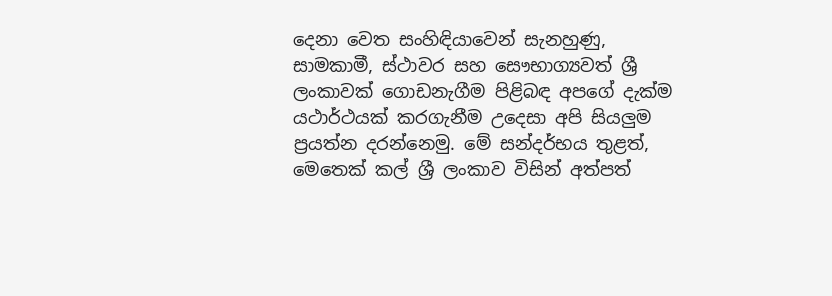දෙනා වෙත සංහිඳියාවෙන් සැනහුණු, සාමකාමී, ස්ථාවර සහ සෞභාග්‍යවත් ශ්‍රී ලංකාවක් ගොඩනැගීම පිළිබඳ අපගේ දැක්ම යථාර්ථයක් කරගැනීම උදෙසා අපි සියලුම ප්‍රයත්න දරන්නෙමු. මේ සන්දර්භය තුළත්, මෙතෙක් කල් ශ්‍රී ලංකාව විසින් අත්පත්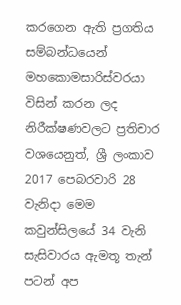කරගෙන ඇති ප්‍රගතිය සම්බන්ධයෙන් මහකොමසාරිස්වරයා විසින් කරන ලද නිරීක්ෂණවලට ප්‍රතිචාර වශයෙනුත්, ශ්‍රී ලංකාව 2017 පෙබරවාරි 28 වැනිදා මෙම කවුන්සිලයේ 34 වැනි සැසිවාරය ඇමතූ තැන් පටන් අප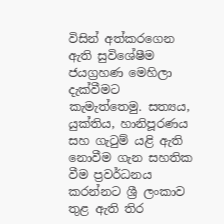විසින් අත්කරගෙන ඇති සුවිශේෂීම ජයග්‍රහණ මෙහිලා දැක්වීමට කැමැත්තෙමු. සත්‍යය, යුක්තිය, හානිපූරණය සහ ගැටුම් යළි ඇති නොවීම ගැන සහතික වීම ප්‍රවර්ධනය කරන්නට ශ්‍රී ලංකාව තුළ ඇති තිර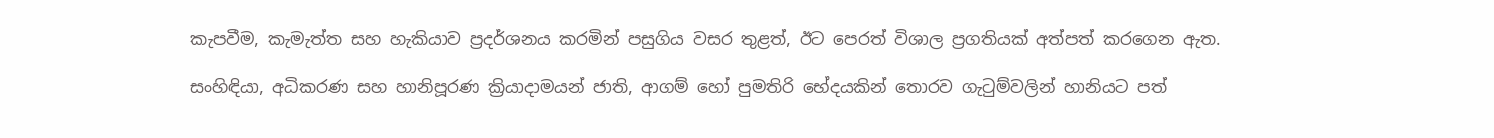කැපවීම, කැමැත්ත සහ හැකියාව ප්‍රදර්ශනය කරමින් පසුගිය වසර තුළත්, ඊට පෙරත් විශාල ප්‍රගතියක් අත්පත් කරගෙන ඇත.

සංහිඳියා, අධිකරණ සහ හානිපූරණ ක්‍රියාදාමයන් ජාති, ආගම් හෝ පුමතිරි භේදයකින් තොරව ගැටුම්වලින් හානියට පත්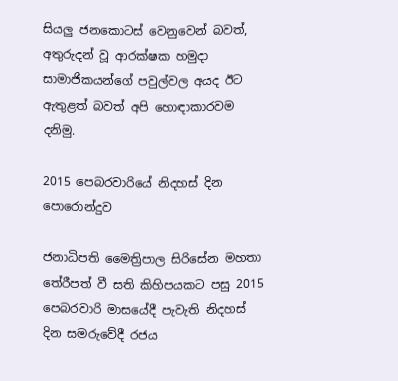සියලු ජනකොටස් වෙනුවෙන් බවත්, අතුරුදන් වූ ආරක්ෂක හමුදා සාමාජිකයන්ගේ පවුල්වල අයද ඊට ඇතුළත් බවත් අපි හොඳාකාරවම දනිමු.

2015 පෙබරවාරියේ නිදහස් දින පොරොන්දුව

ජනාධිපති මෛත්‍රිපාල සිරිසේන මහතා තේරීපත් වී සති කිහිපයකට පසු 2015 පෙබරවාරි මාසයේදී පැවැති නිදහස් දින සමරුවේදී රජය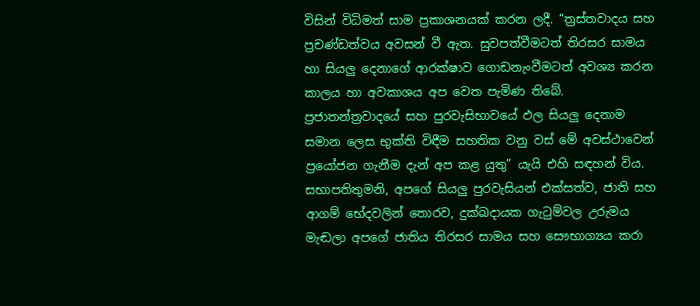විසින් විධිමත් සාම ප්‍රකාශනයක් කරන ලදී. “ත්‍රස්තවාදය සහ ප්‍රචණ්ඩත්වය අවසන් වී ඇත. සුවපත්වීමටත් තිරසර සාමය හා සියලු දෙනාගේ ආරක්ෂාව ගොඩනැංවීමටත් අවශ්‍ය කරන කාලය හා අවකාශය අප වෙත පැමිණ තිබේ. ප්‍රජාතන්ත්‍රවාදයේ සහ පුරවැසිභාවයේ ඵල සියලු දෙනාම සමාන ලෙස භුක්ති විඳීම සහතික වනු වස් මේ අවස්ථාවෙන් ප්‍රයෝජන ගැනීම දැන් අප කළ යුතු” යැයි එහි සඳහන් විය. සභාපතිතුමනි, අපගේ සියලු පුරවැසියන් එක්සත්ව, ජාති සහ ආගම් භේදවලින් තොරව, දුක්ඛදායක ගැටුම්වල උරුමය මැඬලා අපගේ ජාතිය තිරසර සාමය සහ සෞභාග්‍යය කරා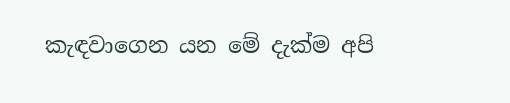කැඳවාගෙන යන මේ දැක්ම අපි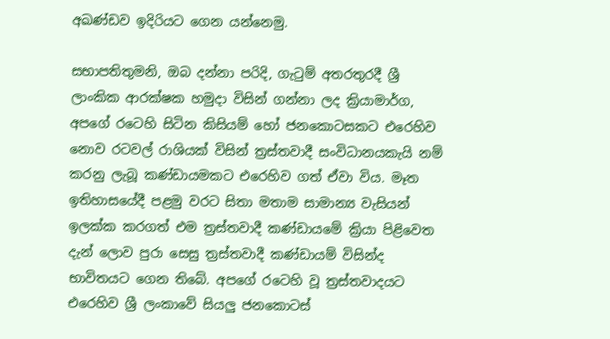අඛණ්ඩව ඉදිරියට ගෙන යන්නෙමු.

සභාපතිතුමනි, ඔබ දන්නා පරිදි, ගැටුම් අතරතුරදී ශ්‍රී ලාංකික ආරක්ෂක හමුදා විසින් ගන්නා ලද ක්‍රියාමාර්ග, අපගේ රටෙහි සිටින කිසියම් හෝ ජනකොටසකට එරෙහිව නොව රටවල් රාශියක් විසින් ත්‍රස්තවාදී සංවිධානයකැයි නම් කරනු ලැබූ කණ්ඩායමකට එරෙහිව ගත් ඒවා විය. මෑත ඉතිහාසයේදී පළමු වරට සිතා මතාම සාමාන්‍ය වැසියන් ඉලක්ක කරගත් එම ත්‍රස්තවාදී කණ්ඩායමේ ක්‍රියා පිළිවෙත දැන් ලොව පුරා සෙසු ත්‍රස්තවාදී කණ්ඩායම් විසින්ද භාවිතයට ගෙන තිබේ. අපගේ රටෙහි වූ ත්‍රස්තවාදයට එරෙහිව ශ්‍රී ලංකාවේ සියලු ජනකොටස්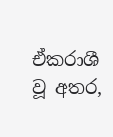ඒකරාශී වූ අතර,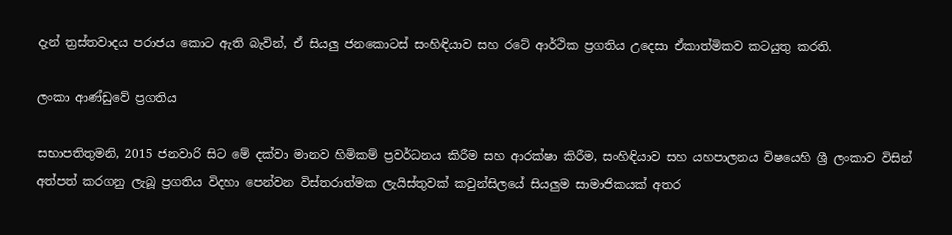දැන් ත්‍රස්තවාදය පරාජය කොට ඇති බැවින්, ඒ සියලු ජනකොටස් සංහිඳියාව සහ රටේ ආර්ථික ප්‍රගතිය උදෙසා ඒකාත්මිකව කටයුතු කරති.

ලංකා ආණ්ඩුවේ ප්‍රගතිය

සභාපතිතුමනි, 2015 ජනවාරි සිට මේ දක්වා මානව හිමිකම් ප්‍රවර්ධනය කිරීම සහ ආරක්ෂා කිරීම, සංහිඳියාව සහ යහපාලනය විෂයෙහි ශ්‍රී ලංකාව විසින් අත්පත් කරගනු ලැබූ ප්‍රගතිය විදහා පෙන්වන විස්තරාත්මක ලැයිස්තුවක් කවුන්සිලයේ සියලුම සාමාජිකයක් අතර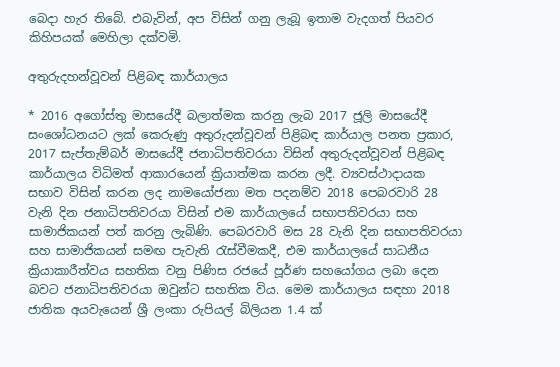බෙදා හැර තිබේ. එබැවින්, අප විසින් ගනු ලැබූ ඉතාම වැදගත් පියවර කිහිපයක් මෙහිලා දක්වමි.

අතුරුදහන්වූවන් පිළිබඳ කාර්යාලය

* 2016 අගෝස්තු මාසයේදී බලාත්මක කරනු ලැබ 2017 ජූලි මාසයේදී සංශෝධනයට ලක් කෙරුණු අතුරුදන්වූවන් පිළිබඳ කාර්යාල පනත ප්‍රකාර, 2017 සැප්තැම්බර් මාසයේදී ජනාධිපතිවරයා විසින් අතුරුදන්වූවන් පිළිබඳ කාර්යාලය විධිමත් ආකාරයෙන් ක්‍රියාත්මක කරන ලදී. ව්‍යවස්ථාදායක සභාව විසින් කරන ලද නාමයෝජනා මත පදනම්ව 2018 පෙබරවාරි 28 වැනි දින ජනාධිපතිවරයා විසින් එම කාර්යාලයේ සභාපතිවරයා සහ සාමාජිකයන් පත් කරනු ලැබිණි. පෙබරවාරි මස 28 වැනි දින සභාපතිවරයා සහ සාමාජිකයන් සමඟ පැවැති රැස්වීමකදී, එම කාර්යාලයේ සාධනීය ක්‍රියාකාරීත්වය සහතික වනු පිණිස රජයේ පූර්ණ සහයෝගය ලබා දෙන බවට ජනාධිපතිවරයා ඔවුන්ට සහතික විය. මෙම කාර්යාලය සඳහා 2018 ජාතික අයවැයෙන් ශ්‍රී ලංකා රුපියල් බිලියන 1.4 ක්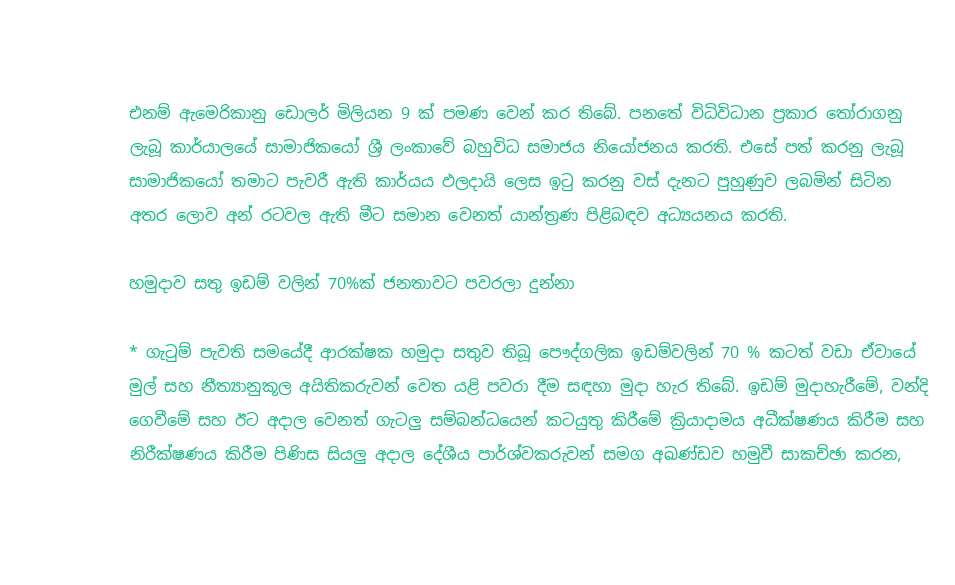එනම් ඇමෙරිකානු ඩොලර් මිලියන 9 ක් පමණ වෙන් කර තිබේ. පනතේ විධිවිධාන ප්‍රකාර තෝරාගනු ලැබූ කාර්යාලයේ සාමාජිකයෝ ශ්‍රී ලංකාවේ බහුවිධ සමාජය නියෝජනය කරති. එසේ පත් කරනු ලැබූ සාමාජිකයෝ තමාට පැවරී ඇති කාර්යය ඵලදායි ලෙස ඉටු කරනු වස් දැනට පුහුණුව ලබමින් සිටින අතර ලොව අන් රටවල ඇති මීට සමාන වෙනත් යාන්ත්‍රණ පිළිබඳව අධ්‍යයනය කරති.

හමුදාව සතු ඉඩම් වලින් 70%ක් ජනතාවට පවරලා දුන්නා

* ගැටුම් පැවති සමයේදී ආරක්ෂක හමුදා සතුව තිබූ පෞද්ගලික ඉඩම්වලින් 70 % කටත් වඩා ඒවායේ මුල් සහ නීත්‍යානුකූල අයිතිකරුවන් වෙත යළි පවරා දීම සඳහා මුදා හැර තිබේ. ඉඩම් මුදාහැරීමේ, වන්දි ගෙවීමේ සහ ඊට අදාල වෙනත් ගැටලු සම්බන්ධයෙන් කටයුතු කිරීමේ ක්‍රියාදාමය අධීක්ෂණය කිරීම සහ නිරීක්ෂණය කිරීම පිණිස සියලු අදාල දේශීය පාර්ශ්වකරුවන් සමග අඛණ්ඩව හමුවී සාකච්ඡා කරන,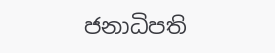ජනාධිපති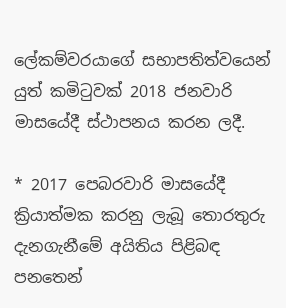ලේකම්වරයාගේ සභාපතිත්වයෙන් යුත් කමිටුවක් 2018 ජනවාරි මාසයේදී ස්ථාපනය කරන ලදී.

* 2017 පෙබරවාරි මාසයේදී ක්‍රියාත්මක කරනු ලැබූ තොරතුරු දැනගැනීමේ අයිතිය පිළිබඳ පනතෙන්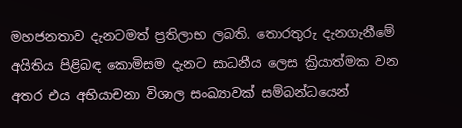මහජනතාව දැනටමත් ප්‍රතිලාභ ලබති. තොරතුරු දැනගැනීමේ අයිතිය පිළිබඳ කොමිසම දැනට සාධනීය ලෙස ක්‍රියාත්මක වන අතර එය අභියාචනා විශාල සංඛ්‍යාවක් සම්බන්ධයෙන්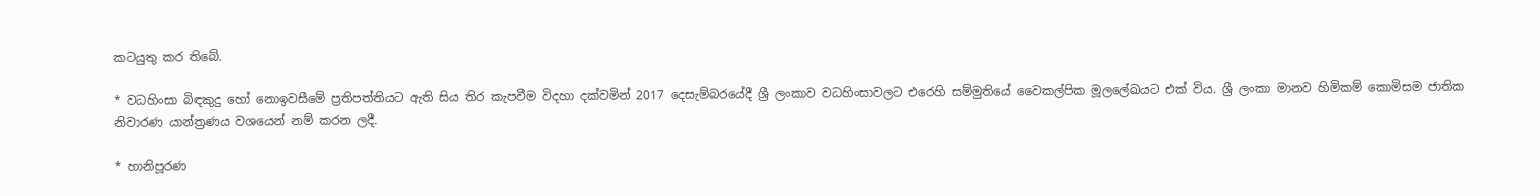කටයුතු කර තිබේ.

* වධහිංසා බිඳකුදු හෝ නොඉවසීමේ ප්‍රතිපත්තියට ඇති සිය තිර කැපවීම විදහා දක්වමින් 2017 දෙසැම්බරයේදී ශ්‍රී ලංකාව වධහිංසාවලට එරෙහි සම්මුතියේ වෛකල්පික මූලලේඛයට එක් විය. ශ්‍රී ලංකා මානව හිමිකම් කොමිසම ජාතික නිවාරණ යාන්ත්‍රණය වශයෙන් නම් කරන ලදී.

* හානිපූරණ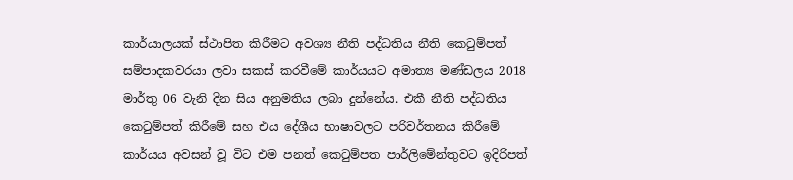කාර්යාලයක් ස්ථාපිත කිරීමට අවශ්‍ය නීති පද්ධතිය නීති කෙටුම්පත් සම්පාදකවරයා ලවා සකස් කරවීමේ කාර්යයට අමාත්‍ය මණ්ඩලය 2018 මාර්තු 06 වැනි දින සිය අනුමතිය ලබා දුන්නේය. එකී නීති පද්ධතිය කෙටුම්පත් කිරීමේ සහ එය දේශීය භාෂාවලට පරිවර්තනය කිරීමේ කාර්යය අවසන් වූ විට එම පනත් කෙටුම්පත පාර්ලිමේන්තුවට ඉදිරිපත්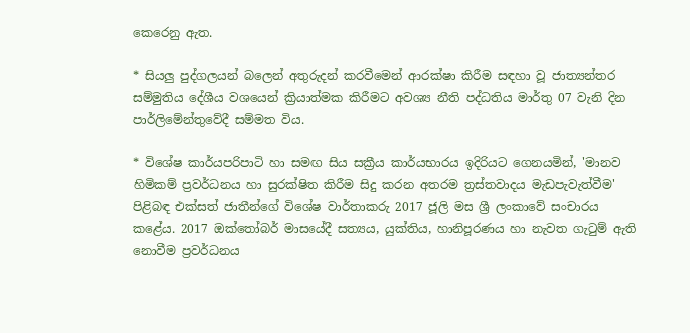කෙරෙනු ඇත.

* සියලු පුද්ගලයන් බලෙන් අතුරුදන් කරවීමෙන් ආරක්ෂා කිරීම සඳහා වූ ජාත්‍යන්තර සම්මුතිය දේශීය වශයෙන් ක්‍රියාත්මක කිරීමට අවශ්‍ය නීති පද්ධතිය මාර්තු 07 වැනි දින පාර්ලිමේන්තුවේදී සම්මත විය.

* විශේෂ කාර්යපරිපාටි හා සමඟ සිය සක්‍රීය කාර්යභාරය ඉදිරියට ගෙනයමින්, 'මානව හිමිකම් ප්‍රවර්ධනය හා සුරක්ෂිත කිරීම සිදු කරන අතරම ත්‍රස්තවාදය මැඩපැවැත්වීම' පිළිබඳ එක්සත් ජාතීන්ගේ විශේෂ වාර්තාකරු 2017 ජූලි මස ශ්‍රී ලංකාවේ සංචාරය කළේය. 2017 ඔක්තෝබර් මාසයේදී සත්‍යය, යුක්තිය, හානිපූරණය හා නැවත ගැටුම් ඇති නොවීම ප්‍රවර්ධනය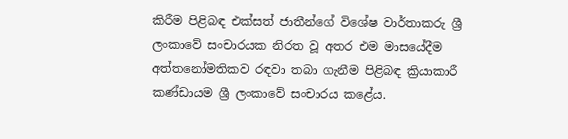කිරීම පිළිබඳ එක්සත් ජාතීන්ගේ විශේෂ වාර්තාකරු ශ්‍රී ලංකාවේ සංචාරයක නිරත වූ අතර එම මාසයේදීම අත්තනෝමතිකව රඳවා තබා ගැනීම පිළිබඳ ක්‍රියාකාරී කණ්ඩායම ශ්‍රී ලංකාවේ සංචාරය කළේය.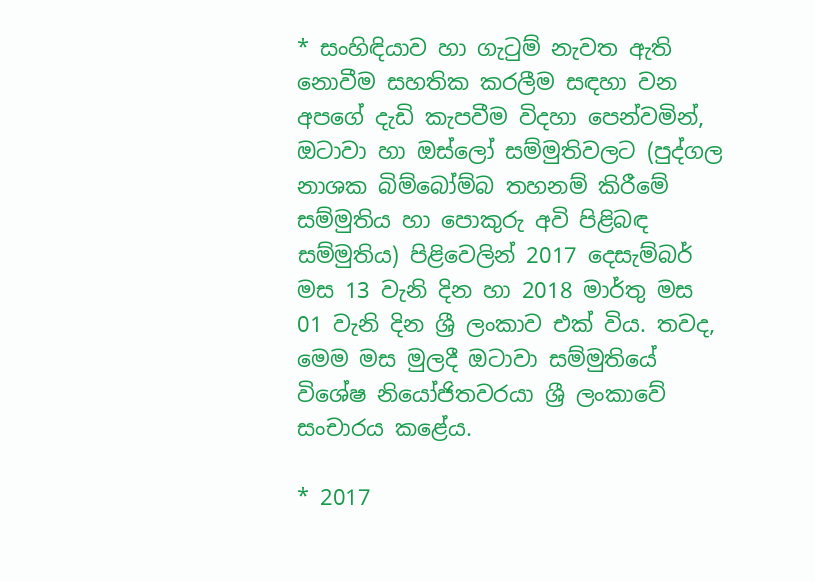* සංහිඳියාව හා ගැටුම් නැවත ඇති නොවීම සහතික කරලීම සඳහා වන අපගේ දැඩි කැපවීම විදහා පෙන්වමින්, ඔටාවා හා ඔස්ලෝ සම්මුතිවලට (පුද්ගල නාශක බිම්බෝම්බ තහනම් කිරීමේ සම්මුතිය හා පොකුරු අවි පිළිබඳ සම්මුතිය) පිළිවෙලින් 2017 දෙසැම්බර් මස 13 වැනි දින හා 2018 මාර්තු මස 01 වැනි දින ශ්‍රී ලංකාව එක් විය. තවද, මෙම මස මුලදී ඔටාවා සම්මුතියේ විශේෂ නියෝජිතවරයා ශ්‍රී ලංකාවේ සංචාරය කළේය.

* 2017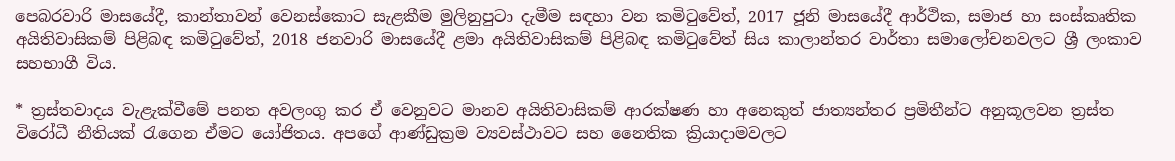පෙබරවාරි මාසයේදී, කාන්තාවන් වෙනස්කොට සැළකීම මුලිනුපුටා දැමීම සඳහා වන කමිටුවේත්, 2017 ජූනි මාසයේදී ආර්ථික, සමාජ හා සංස්කෘතික අයිතිවාසිකම් පිළිබඳ කමිටුවේත්, 2018 ජනවාරි මාසයේදී ළමා අයිතිවාසිකම් පිළිබඳ කමිටුවේත් සිය කාලාන්තර වාර්තා සමාලෝචනවලට ශ්‍රී ලංකාව සහභාගී විය.

* ත්‍රස්තවාදය වැළැක්වීමේ පනත අවලංගු කර ඒ වෙනුවට මානව අයිතිවාසිකම් ආරක්ෂණ හා අනෙකුත් ජාත්‍යන්තර ප්‍රමිතීන්ට අනුකූලවන ත්‍රස්ත විරෝධී නීතියක් රැගෙන ඒමට යෝජිතය. අපගේ ආණ්ඩුක්‍රම ව්‍යවස්ථාවට සහ නෛතික ක්‍රියාදාමවලට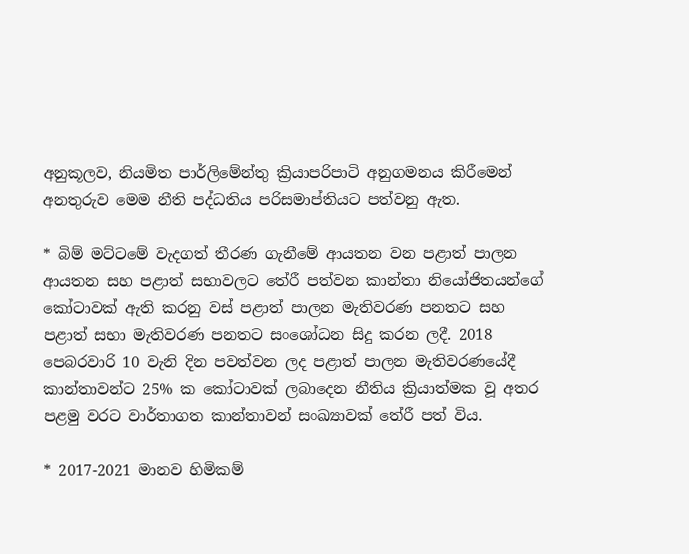අනුකූලව, නියමිත පාර්ලිමේන්තු ක්‍රියාපරිපාටි අනුගමනය කිරීමෙන් අනතුරුව මෙම නීති පද්ධතිය පරිසමාප්තියට පත්වනු ඇත.

* බිම් මට්ටමේ වැදගත් තීරණ ගැනීමේ ආයතන වන පළාත් පාලන ආයතන සහ පළාත් සභාවලට තේරී පත්වන කාන්තා නියෝජිතයන්ගේ කෝටාවක් ඇති කරනු වස් පළාත් පාලන මැතිවරණ පනතට සහ පළාත් සභා මැතිවරණ පනතට සංශෝධන සිදු කරන ලදී. 2018 පෙබරවාරි 10 වැනි දින පවත්වන ලද පළාත් පාලන මැතිවරණයේදී කාන්තාවන්ට 25% ක කෝටාවක් ලබාදෙන නීතිය ක්‍රියාත්මක වූ අතර පළමු වරට වාර්තාගත කාන්තාවන් සංඛ්‍යාවක් තේරී පත් විය.

* 2017-2021 මානව හිමිකම්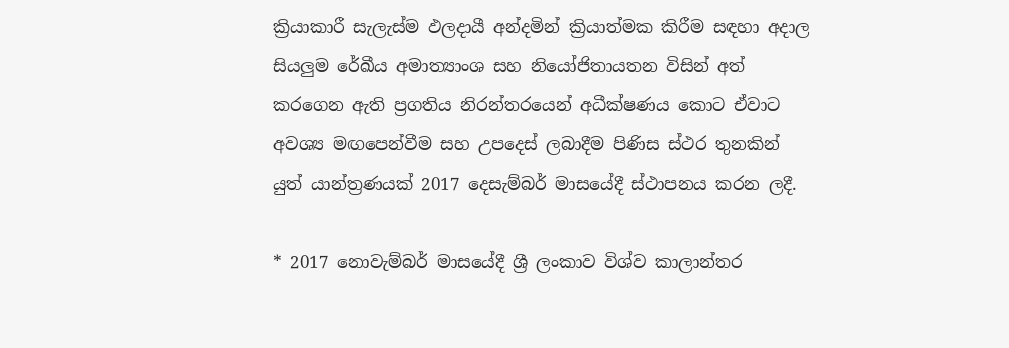ක්‍රියාකාරී සැලැස්ම ඵලදායී අන්දමින් ක්‍රියාත්මක කිරීම සඳහා අදාල සියලුම රේඛීය අමාත්‍යාංශ සහ නියෝජිතායතන විසින් අත් කරගෙන ඇති ප්‍රගතිය නිරන්තරයෙන් අධීක්ෂණය කොට ඒවාට අවශ්‍ය මඟපෙන්වීම සහ උපදෙස් ලබාදීම පිණිස ස්ථර තුනකින් යුත් යාන්ත්‍රණයක් 2017 දෙසැම්බර් මාසයේදී ස්ථාපනය කරන ලදී.

* 2017 නොවැම්බර් මාසයේදී ශ්‍රී ලංකාව විශ්ව කාලාන්තර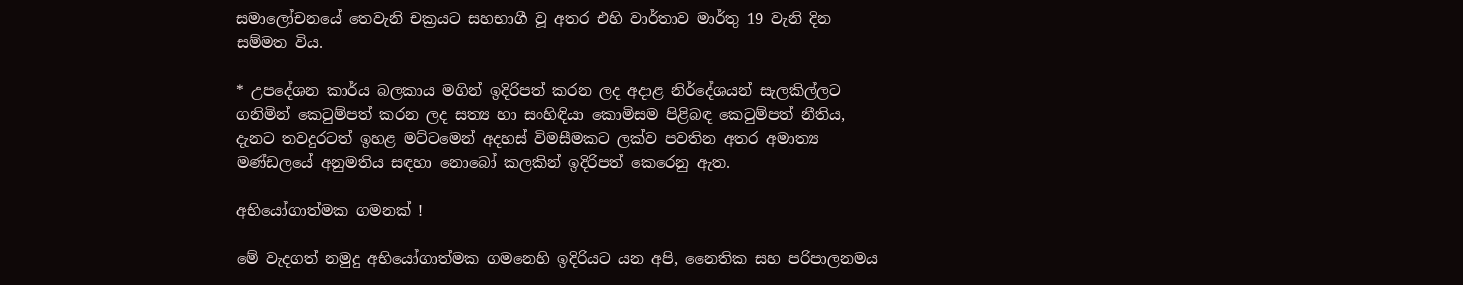සමාලෝචනයේ තෙවැනි චක්‍රයට සහභාගී වූ අතර එහි වාර්තාව මාර්තු 19 වැනි දින සම්මත විය.

* උපදේශන කාර්ය බලකාය මගින් ඉදිරිපත් කරන ලද අදාළ නිර්දේශයන් සැලකිල්ලට ගනිමින් කෙටුම්පත් කරන ලද සත්‍ය හා සංහිඳියා කොමිසම පිළිබඳ කෙටුම්පත් නීතිය, දැනට තවදුරටත් ඉහළ මට්ටමෙන් අදහස් විමසීමකට ලක්ව පවතින අතර අමාත්‍ය මණ්ඩලයේ අනුමතිය සඳහා නොබෝ කලකින් ඉදිරිපත් කෙරෙනු ඇත.

අභියෝගාත්මක ගමනක් !

මේ වැදගත් නමුදු අභියෝගාත්මක ගමනෙහි ඉදිරියට යන අපි, නෛතික සහ පරිපාලනමය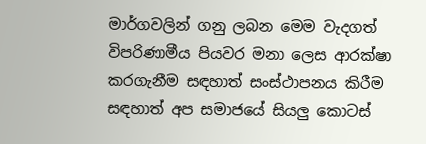මාර්ගවලින් ගනු ලබන මෙම වැදගත් විපරිණාමීය පියවර මනා ලෙස ආරක්ෂා කරගැනීම සඳහාත් සංස්ථාපනය කිරීම සඳහාත් අප සමාජයේ සියලු කොටස්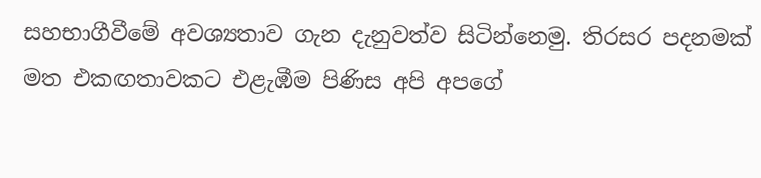සහභාගීවීමේ අවශ්‍යතාව ගැන දැනුවත්ව සිටින්නෙමු. තිරසර පදනමක් මත එකඟතාවකට එළැඹීම පිණිස අපි අපගේ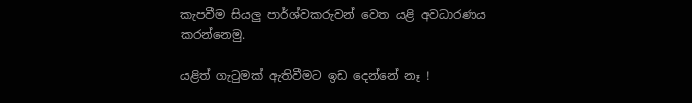කැපවීම සියලු පාර්ශ්වකරුවන් වෙත යළි අවධාරණය කරන්නෙමු.

යළිත් ගැටුමක් ඇතිවීමට ඉඩ දෙන්නේ නෑ !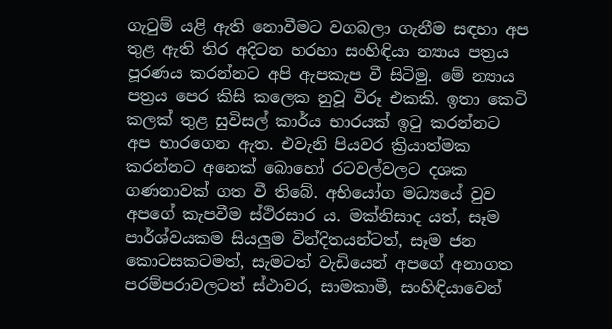ගැටුම් යළි ඇති නොවීමට වගබලා ගැනීම සඳහා අප තුළ ඇති තිර අදිටන හරහා සංහිඳියා න්‍යාය පත්‍රය පූරණය කරන්නට අපි ඇපකැප වී සිටිමු. මේ න්‍යාය පත්‍රය පෙර කිසි කලෙක නුවූ විරූ එකකි. ඉතා කෙටි කලක් තුළ සුවිසල් කාර්ය භාරයක් ඉටු කරන්නට අප භාරගෙන ඇත. එවැනි පියවර ක්‍රියාත්මක කරන්නට අනෙක් බොහෝ රටවල්වලට දශක ගණනාවක් ගත වී තිබේ. අභියෝග මධ්‍යයේ වුව අපගේ කැපවීම ස්ථිරසාර ය. මක්නිසාද යත්, සෑම පාර්ශ්වයකම සියලුම වින්දිතයන්ටත්, සෑම ජන කොටසකටමත්, සැමටත් වැඩියෙන් අපගේ අනාගත පරම්පරාවලටත් ස්ථාවර, සාමකාමී, සංහිඳියාවෙන්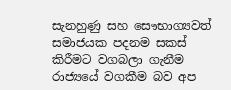සැනහුණු සහ සෞභාග්‍යවත් සමාජයක පදනම සකස් කිරීමට වගබලා ගැනීම රාජ්‍යයේ වගකීම බව අප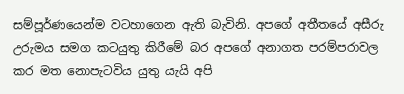සම්පූර්ණයෙන්ම වටහාගෙන ඇති බැවිනි. අපගේ අතීතයේ අසීරු උරුමය සමග කටයුතු කිරීමේ බර අපගේ අනාගත පරම්පරාවල කර මත නොපැටවිය යුතු යැයි අපි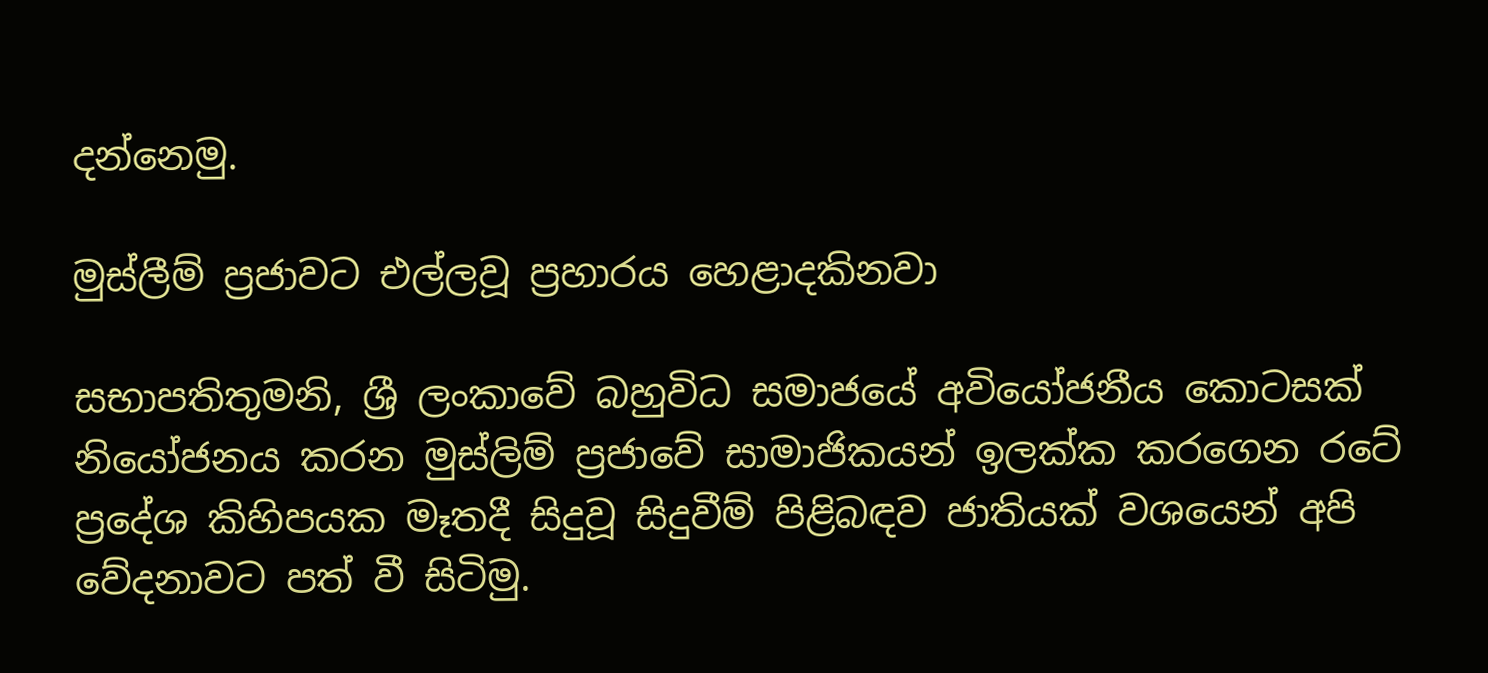දන්නෙමු.

මුස්ලීම් ප්‍රජාවට එල්ලවූ ප්‍රහාරය හෙළාදකිනවා

සභාපතිතුමනි, ශ්‍රී ලංකාවේ බහුවිධ සමාජයේ අවියෝජනීය කොටසක් නියෝජනය කරන මුස්ලිම් ප්‍රජාවේ සාමාජිකයන් ඉලක්ක කරගෙන රටේ ප්‍රදේශ කිහිපයක මෑතදී සිදුවූ සිදුවීම් පිළිබඳව ජාතියක් වශයෙන් අපි වේදනාවට පත් වී සිටිමු.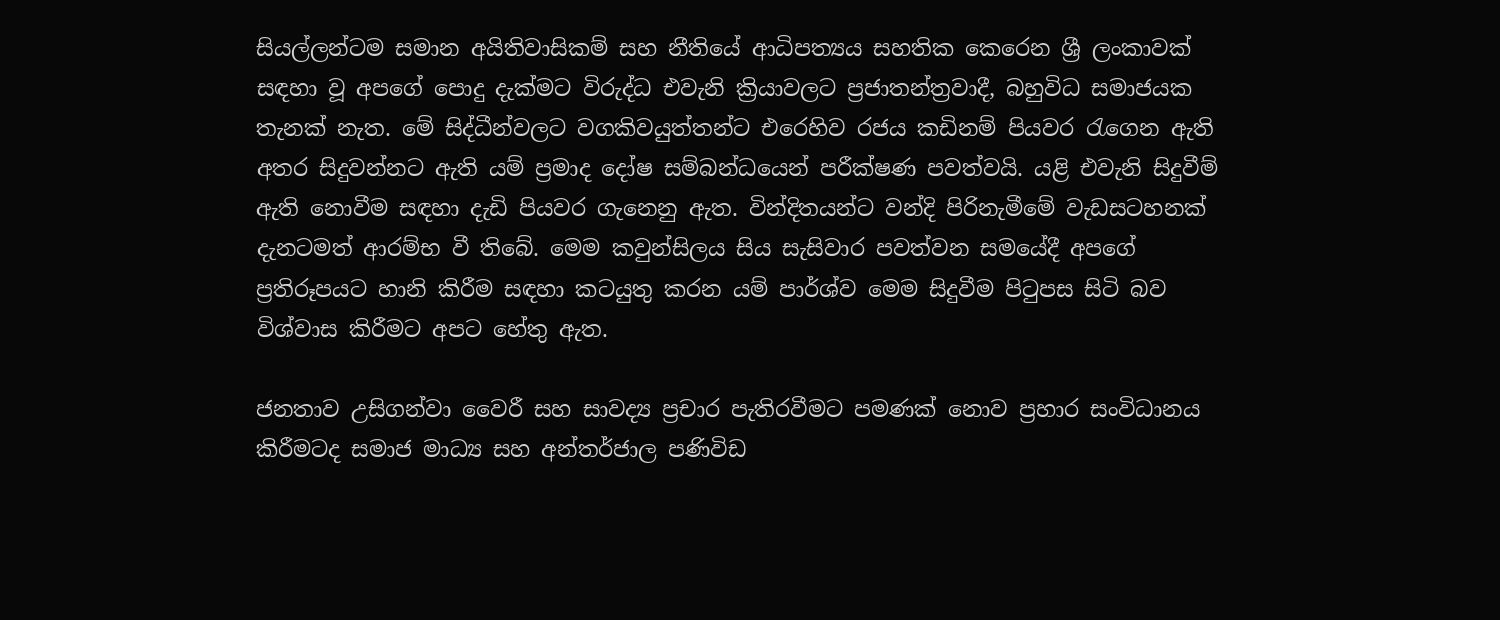සියල්ලන්ටම සමාන අයිතිවාසිකම් සහ නීතියේ ආධිපත්‍යය සහතික කෙරෙන ශ්‍රී ලංකාවක් සඳහා වූ අපගේ පොදු දැක්මට විරුද්ධ එවැනි ක්‍රියාවලට ප්‍රජාතන්ත්‍රවාදී, බහුවිධ සමාජයක තැනක් නැත. මේ සිද්ධීන්වලට වගකිවයුත්තන්ට එරෙහිව රජය කඩිනම් පියවර රැගෙන ඇති අතර සිදුවන්නට ඇති යම් ප්‍රමාද දෝෂ සම්බන්ධයෙන් පරීක්ෂණ පවත්වයි. යළි එවැනි සිදුවීම් ඇති නොවීම සඳහා දැඩි පියවර ගැනෙනු ඇත. වින්දිතයන්ට වන්දි පිරිනැමීමේ වැඩසටහනක් දැනටමත් ආරම්භ වී තිබේ. මෙම කවුන්සිලය සිය සැසිවාර පවත්වන සමයේදී අපගේ ප්‍රතිරූපයට හානි කිරීම සඳහා කටයුතු කරන යම් පාර්ශ්ව මෙම සිදුවීම පිටුපස සිටි බව විශ්වාස කිරීමට අපට හේතු ඇත.

ජනතාව උසිගන්වා වෛරී සහ සාවද්‍ය ප්‍රචාර පැතිරවීමට පමණක් නොව ප්‍රහාර සංවිධානය කිරීමටද සමාජ මාධ්‍ය සහ අන්තර්ජාල පණිවිඩ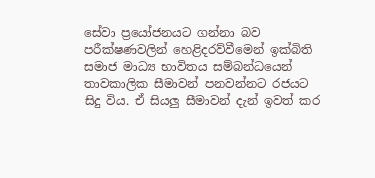සේවා ප්‍රයෝජනයට ගන්නා බව පරීක්ෂණවලින් හෙළිදරව්වීමෙන් ඉක්බිති සමාජ මාධ්‍ය භාවිතය සම්බන්ධයෙන් තාවකාලික සීමාවන් පනවන්නට රජයට සිදු විය. ඒ සියලු සීමාවන් දැන් ඉවත් කර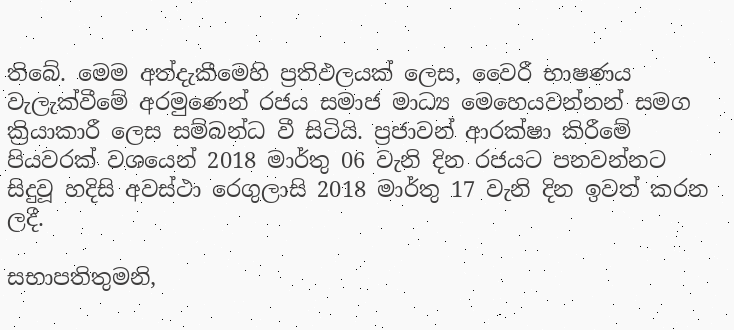තිබේ. මෙම අත්දැකීමෙහි ප්‍රතිඵලයක් ලෙස, වෛරී භාෂණය වැලැක්වීමේ අරමුණෙන් රජය සමාජ මාධ්‍ය මෙහෙයවන්නන් සමග ක්‍රියාකාරී ලෙස සම්බන්ධ වී සිටියි. ප්‍රජාවන් ආරක්ෂා කිරීමේ පියවරක් වශයෙන් 2018 මාර්තු 06 වැනි දින රජයට පනවන්නට සිදුවූ හදිසි අවස්ථා රෙගුලාසි 2018 මාර්තු 17 වැනි දින ඉවත් කරන ලදී.

සභාපතිතුමනි,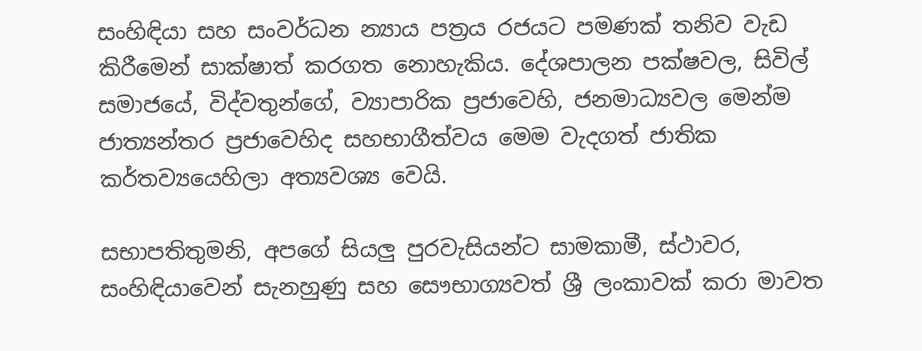සංහිඳියා සහ සංවර්ධන න්‍යාය පත්‍රය රජයට පමණක් තනිව වැඩ කිරීමෙන් සාක්ෂාත් කරගත නොහැකිය. දේශපාලන පක්ෂවල, සිවිල් සමාජයේ, විද්වතුන්ගේ, ව්‍යාපාරික ප්‍රජාවෙහි, ජනමාධ්‍යවල මෙන්ම ජාත්‍යන්තර ප්‍රජාවෙහිද සහභාගීත්වය මෙම වැදගත් ජාතික කර්තව්‍යයෙහිලා අත්‍යවශ්‍ය වෙයි.

සභාපතිතුමනි, අපගේ සියලු පුරවැසියන්ට සාමකාමී, ස්ථාවර, සංහිඳියාවෙන් සැනහුණු සහ සෞභාග්‍යවත් ශ්‍රී ලංකාවක් කරා මාවත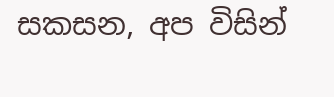සකසන, අප විසින්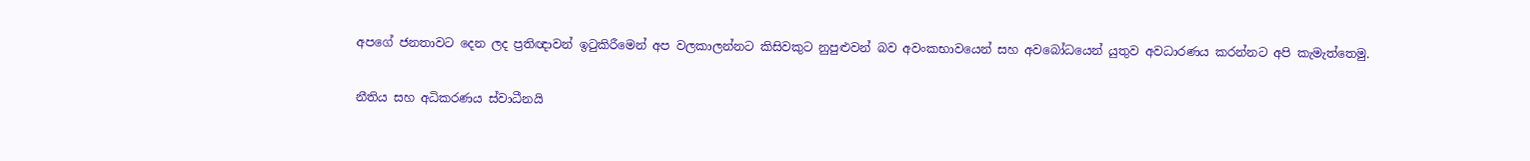අපගේ ජනතාවට දෙන ලද ප්‍රතිඥාවන් ඉටුකිරීමෙන් අප වලකාලන්නට කිසිවකුට නුපුළුවන් බව අවංකභාවයෙන් සහ අවබෝධයෙන් යුතුව අවධාරණය කරන්නට අපි කැමැත්තෙමු.

නීතිය සහ අධිකරණය ස්වාධීනයි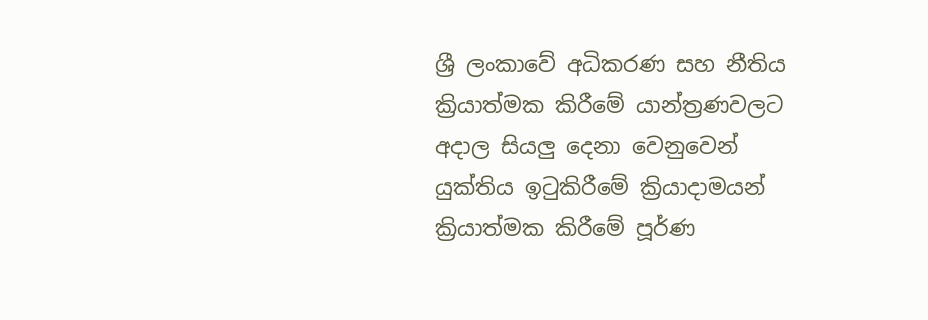ශ්‍රී ලංකාවේ අධිකරණ සහ නීතිය ක්‍රියාත්මක කිරීමේ යාන්ත්‍රණවලට අදාල සියලු දෙනා වෙනුවෙන් යුක්තිය ඉටුකිරීමේ ක්‍රියාදාමයන් ක්‍රියාත්මක කිරීමේ පූර්ණ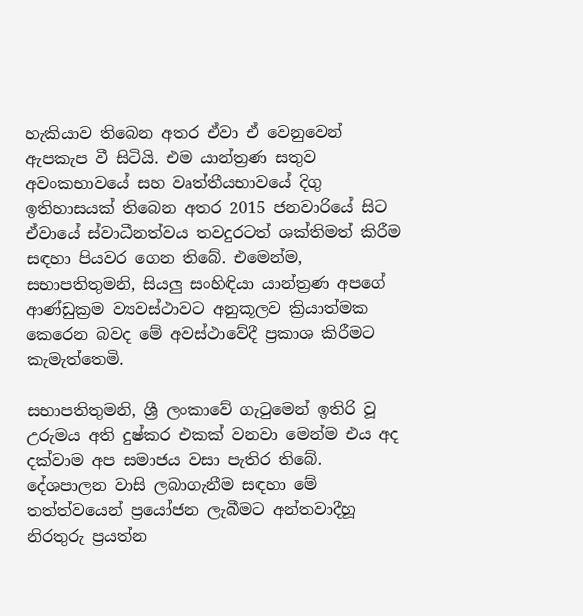හැකියාව තිබෙන අතර ඒවා ඒ වෙනුවෙන් ඇපකැප වී සිටියි. එම යාන්ත්‍රණ සතුව අවංකභාවයේ සහ වෘත්තීයභාවයේ දිගු ඉතිහාසයක් තිබෙන අතර 2015 ජනවාරියේ සිට ඒවායේ ස්වාධීනත්වය තවදුරටත් ශක්තිමත් කිරීම සඳහා පියවර ගෙන තිබේ. එමෙන්ම, සභාපතිතුමනි, සියලු සංහිඳියා යාන්ත්‍රණ අපගේ ආණ්ඩුක්‍රම ව්‍යවස්ථාවට අනුකූලව ක්‍රියාත්මක කෙරෙන බවද මේ අවස්ථාවේදී ප්‍රකාශ කිරීමට කැමැත්තෙමි.

සභාපතිතුමනි, ශ්‍රී ලංකාවේ ගැටුමෙන් ඉතිරි වූ උරුමය අති දුෂ්කර එකක් වනවා මෙන්ම එය අද දක්වාම අප සමාජය වසා පැතිර තිබේ. දේශපාලන වාසි ලබාගැනීම සඳහා මේ තත්ත්වයෙන් ප්‍රයෝජන ලැබීමට අන්තවාදීහූ නිරතුරු ප්‍රයත්න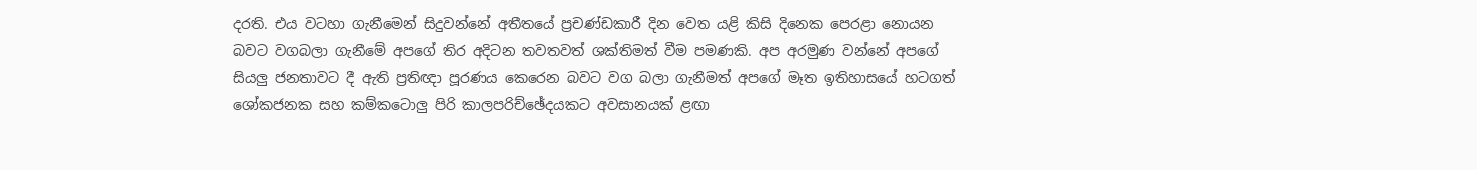දරති. එය වටහා ගැනීමෙන් සිදුවන්නේ අතීතයේ ප්‍රචණ්ඩකාරී දින වෙත යළි කිසි දිනෙක පෙරළා නොයන බවට වගබලා ගැනීමේ අපගේ තිර අදිටන තවතවත් ශක්තිමත් වීම පමණකි. අප අරමුණ වන්නේ අපගේ සියලු ජනතාවට දී ඇති ප්‍රතිඥා පූරණය කෙරෙන බවට වග බලා ගැනීමත් අපගේ මෑත ඉතිහාසයේ හටගත් ශෝකජනක සහ කම්කටොලු පිරි කාලපරිච්ඡේදයකට අවසානයක් ළඟා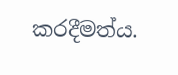කරදීමත්ය.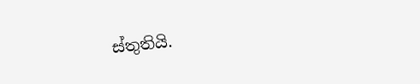ස්තුතියි.